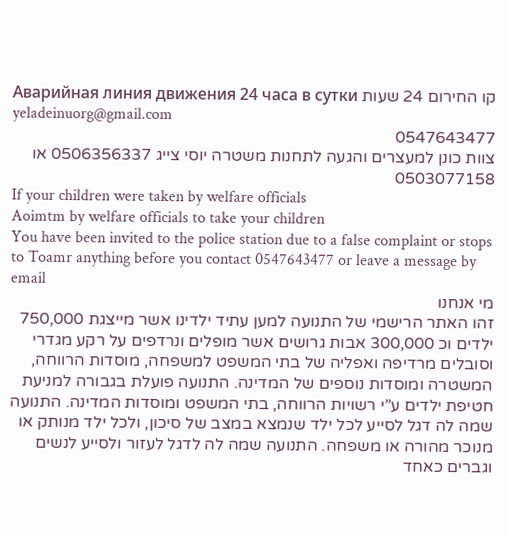קו החירום 24 שעות Аварийная линия движения 24 часа в сутки
yeladeinuorg@gmail.com
0547643477
צוות כונן למעצרים והגעה לתחנות משטרה יוסי צייג 0506356337 או 0503077158
If your children were taken by welfare officials
Aoimtm by welfare officials to take your children
You have been invited to the police station due to a false complaint or stops to Toamr anything before you contact 0547643477 or leave a message by email
מי אנחנו
זהו האתר הרישמי של התנועה למען עתיד ילדינו אשר מייצגת 750,000 ילדים וכ 300,000 אבות גרושים אשר מופלים ונרדפים על רקע מגדרי וסובלים מרדיפה ואפליה של בתי המשפט למשפחה, מוסדות הרווחה, המשטרה ומוסדות נוספים של המדינה. התנועה פועלת בגבורה למניעת חטיפת ילדים ע”י רשויות הרווחה, בתי המשפט ומוסדות המדינה. התנועה שמה לה דגל לסייע לכל ילד שנמצא במצב של סיכון, ולכל ילד מנותק או מנוכר מהורה או משפחה. התנועה שמה לה לדגל לעזור ולסייע לנשים וגברים כאחד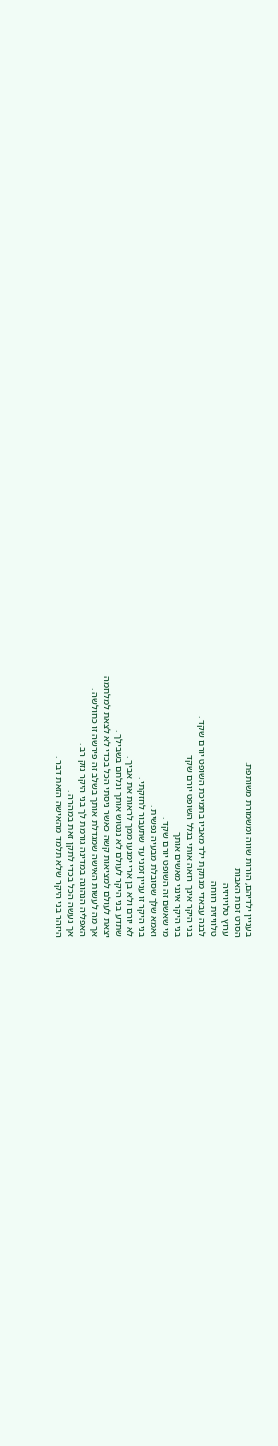בעניין ילדיהם, הורות שווה ומשמורת משותפת.
הסרט זכות האבות
ערוץ טלויויזיה
טלוויזית רווחה
לבנה עבאדי מנתקת ילד מאביו בתמיכת השופט יורם שקד .
בני היקר אינך רואה אותי בגלל השופט יורם שקד
בני היקר אינני מאשים אותך
מי שאשם זה השופט יורם שקד .
ואמא שלך שסובלת מבעיה נפשית .
בני היקר זו עניין זמני עד שתעבור לחזקתי .
לא יורם ולא בן ארי ימנעו ממך לראות את אביך .
שתדע בני היקר לעולם לא ננטוש אותך ונלחם בשבילך .
יצאת לעולם למציאות קשה כאשר ניסתי הכל בכדי לא לצאת למלחמה
אך מה לעשות האישה שמגדלת אותך בשלב זה פירשה זו כחולשה .
האפליה הנהוגה במדינה גורמת לך בני היקר נזק רב .
אך נעשה הכל בכדי לתקן זאת במהרה .
היזהר בני היקר שלא תלמד מהאישה הזאת דבר .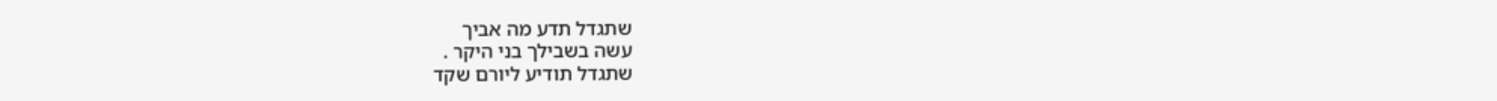שתגדל תדע מה אביך
עשה בשבילך בני היקר .
שתגדל תודיע ליורם שקד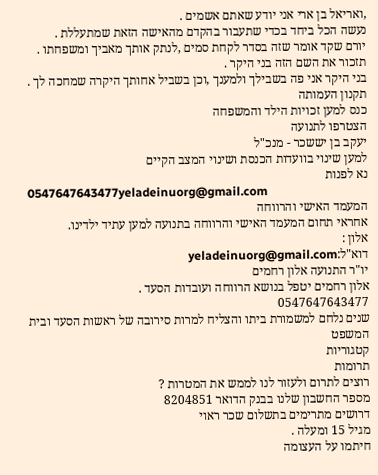,ואריאל בן ארי אני יודע שאתם אשמים .
נעשה הכל ביחד בכדי שתעבור בהקדם מהאישה הזאת שמתעללת .
יורם שקד אומר שזה בסדר לקחת סמים ,לנתק אותך מאביך ומשפחתו .
תזכור את השם הזה בני היקר .
בני היקר אני פה בשבילך ולמענך ,וכן בשביל אחותך היקרה שמחכה לך .
תקנון העמותה
כנס למען זכויות הילד והמשפחה
הצטרפו לתנועה
יעקב בן יששכר - מנכ"ל
למען שינוי בוועדות הכנסת ושינוי המצב הקיים
נא לפנות
0547647643477yeladeinuorg@gmail.com
המעמד האישי והרווחה
אחראי תחום המעמד האישי והרווחה בתנועה למען עתיד ילדינו.
אלון :
דוא"ל:yeladeinuorg@gmail.com
יו"ר התנועה אלון רחמים
אלון רחמים יטפל בנושא הרווחה ועובדות הסעד .
0547647643477
שנים נלחם למשמורת ביתו והצליח למרות סירובה של ראשות הסעד ובית המשפט
קטגוריות
תרומות
רוצים לתרום ולעזור לנו לממש את המטרות ?
מספר החשבון שלנו בבנק הדואר 8204851
דרושים מתרימים בתשלום שכר ראוי
מגיל 15 ומעלה .
חיתמו על העצומה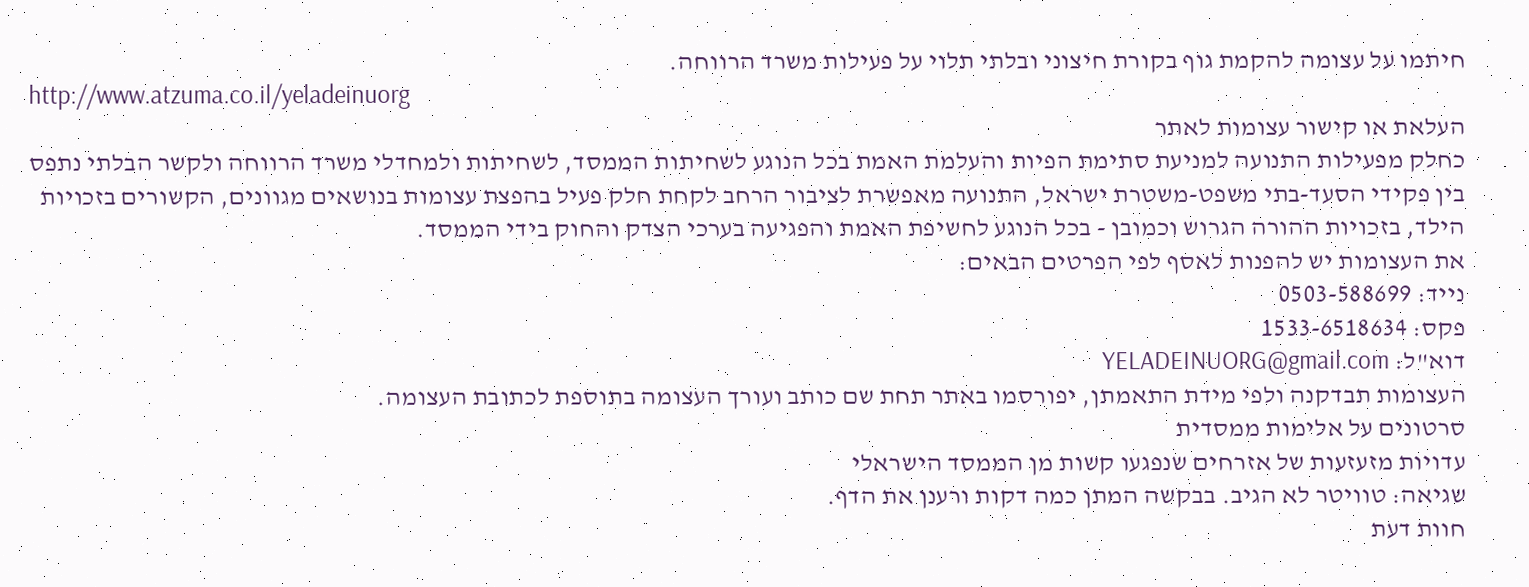חיתמו על עצומה להקמת גוף בקורת חיצוני ובלתי תלוי על פעילות משרד הרווחה.
http://www.atzuma.co.il/yeladeinuorg
העלאת או קישור עצומות לאתר
כחלק מפעילות התנועה למניעת סתימת הפיות והעלמת האמת בכל הנוגע לשחיתות הממסד, לשחיתות ולמחדלי משרד הרווחה ולקשר הבלתי נתפס בין פקידי הסעד-בתי משפט-משטרת ישראל, התנועה מאפשרת לציבור הרחב לקחת חלק פעיל בהפצת עצומות בנושאים מגוונים, הקשורים בזכויות הילד, בזכויות ההורה הגרוש וכמובן - בכל הנוגע לחשיפת האמת והפגיעה בערכי הצדק והחוק בידי הממסד.
את העצומות יש להפנות לאסף לפי הפרטים הבאים:
נייד: 0503-588699
פקס: 1533-6518634
דוא"ל: YELADEINUORG@gmail.com
העצומות תבדקנה ולפי מידת התאמתן, יפורסמו באתר תחת שם כותב ועורך העצומה בתוספת לכתובת העצומה.
סרטונים על אלימות ממסדית
עדויות מזעזעות של אזרחים שנפגעו קשות מן הממסד הישראלי
שגיאה: טוויטר לא הגיב. בבקשה המתן כמה דקות ורענן את הדף.
חוות דעת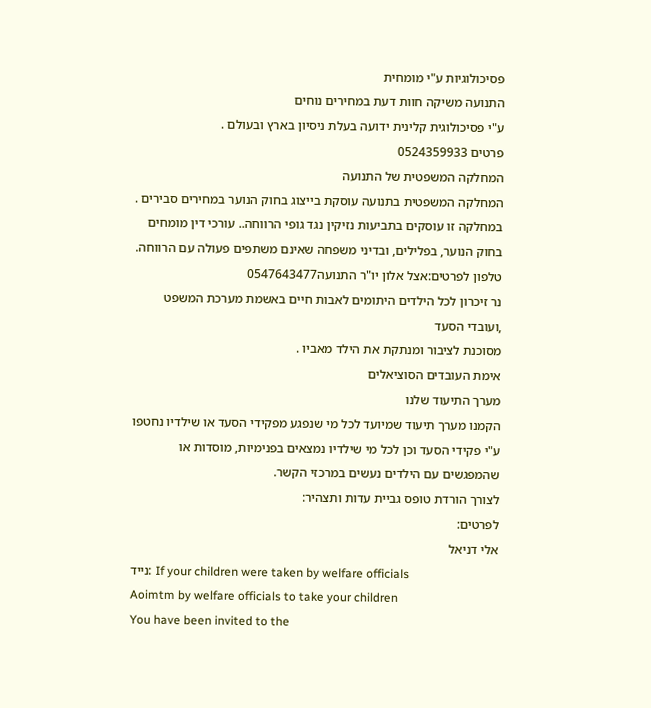פסיכולוגיות ע"י מומחית
התנועה משיקה חוות דעת במחירים נוחים
ע"י פסיכולוגית קלינית ידועה בעלת ניסיון בארץ ובעולם .
פרטים 0524359933
המחלקה המשפטית של התנועה
המחלקה המשפטית בתנועה עוסקת בייצוג בחוק הנוער במחירים סבירים . במחלקה זו עוסקים בתביעות נזיקין נגד גופי הרווחה.. עורכי דין מומחים בחוק הנוער, בפלילים, ובדיני משפחה שאינם משתפים פעולה עם הרווחה. טלפון לפרטים:אצל אלון יו"ר התנועה0547643477
נר זיכרון לכל הילדים היתומים לאבות חיים באשמת מערכת המשפט ,ועובדי הסעד
מסוכנת לציבור ומנתקת את הילד מאביו .
אימת העובדים הסוציאלים
מערך התיעוד שלנו
הקמנו מערך תיעוד שמיועד לכל מי שנפגע מפקידי הסעד או שילדיו נחטפו ע"י פקידי הסעד וכן לכל מי שילדיו נמצאים בפנימיות, מוסדות או שהמפגשים עם הילדים נעשים במרכזי הקשר.
לצורך הורדת טופס גביית עדות ותצהיר:
לפרטים:
אלי דניאל
נייד: If your children were taken by welfare officials
Aoimtm by welfare officials to take your children
You have been invited to the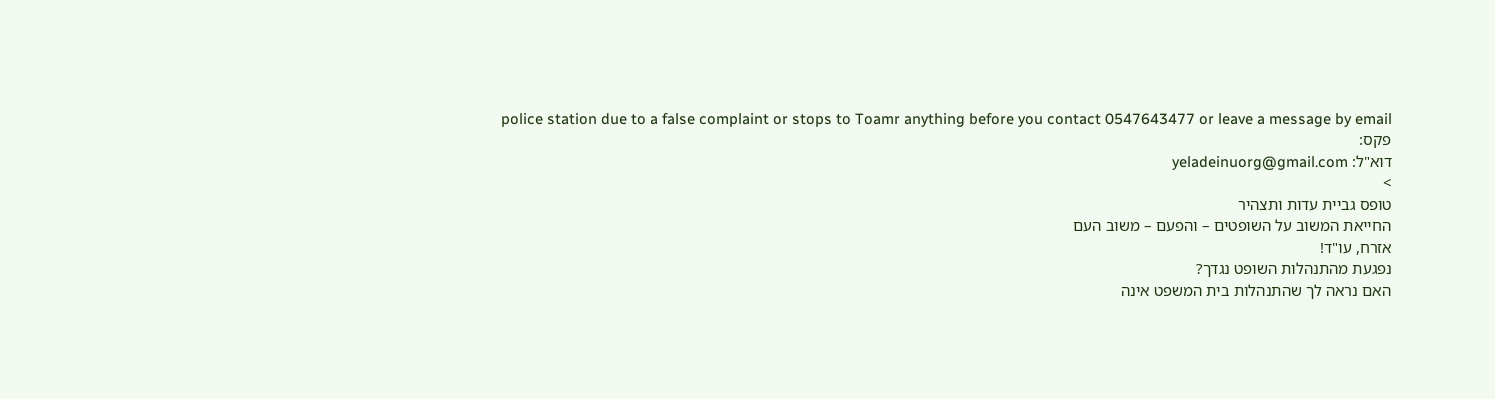police station due to a false complaint or stops to Toamr anything before you contact 0547643477 or leave a message by email
פקס:
דוא"ל: yeladeinuorg@gmail.com
>
טופס גביית עדות ותצהיר
החייאת המשוב על השופטים – והפעם – משוב העם
אזרח, עו"ד!
נפגעת מהתנהלות השופט נגדך?
האם נראה לך שהתנהלות בית המשפט אינה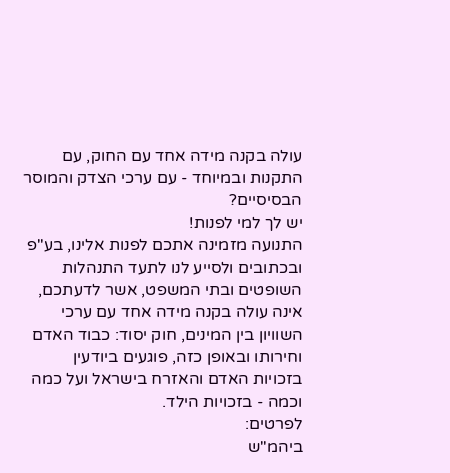עולה בקנה מידה אחד עם החוק, עם התקנות ובמיוחד - עם ערכי הצדק והמוסר הבסיסיים?
יש לך למי לפנות!
התנועה מזמינה אתכם לפנות אלינו, בע"פ ובכתובים ולסייע לנו לתעד התנהלות השופטים ובתי המשפט, אשר לדעתכם, אינה עולה בקנה מידה אחד עם ערכי השוויון בין המינים, חוק יסוד: כבוד האדם וחירותו ובאופן כזה, פוגעים ביודעין בזכויות האדם והאזרח בישראל ועל כמה וכמה - בזכויות הילד.
לפרטים:
ביהמ"ש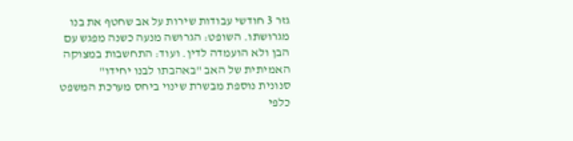גזר 3 חודשי עבודות שירות על אב שחטף את בנו מגרושתו. השופט: הגרושה מנעה כשנה מפגש עם הבן ולא הועמדה לדין. ועוד: התחשבות במצוקה האמיתית של האב "באהבתו לבנו יחידו"
סנונית נוספת מבשרת שינוי ביחס מערכת המשפט כלפי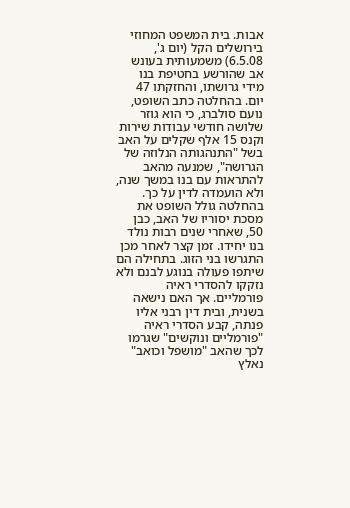אבות. בית המשפט המחוזי בירושלים הקל (יום ג', 6.5.08) משמעותית בעונש אב שהורשע בחטיפת בנו מידי גרושתו, והחזקתו 47 יום. בהחלטה כתב השופט, נועם סולברג, כי הוא גוזר שלושה חודשי עבודות שירות וקנס 15 אלף שקלים על האב בשל "התנהגותה הנלוזה של הגרושה", שמנעה מהאב להתראות עם בנו במשך שנה, ולא הועמדה לדין על כך.
בהחלטה גולל השופט את מסכת יסוריו של האב, כבן 50, שאחרי שנים רבות נולד בנו יחידו. זמן קצר לאחר מכן התגרשו בני הזוג. בתחילה הם שיתפו פעולה בנוגע לבנם ולא נזקקו להסדרי ראיה פורמליים. אך האם נישאה בשנית, ובית דין רבני אליו פנתה, קבע הסדרי ראיה "פורמליים ונוקשים" שגרמו לכך שהאב "מושפל וכואב" נאלץ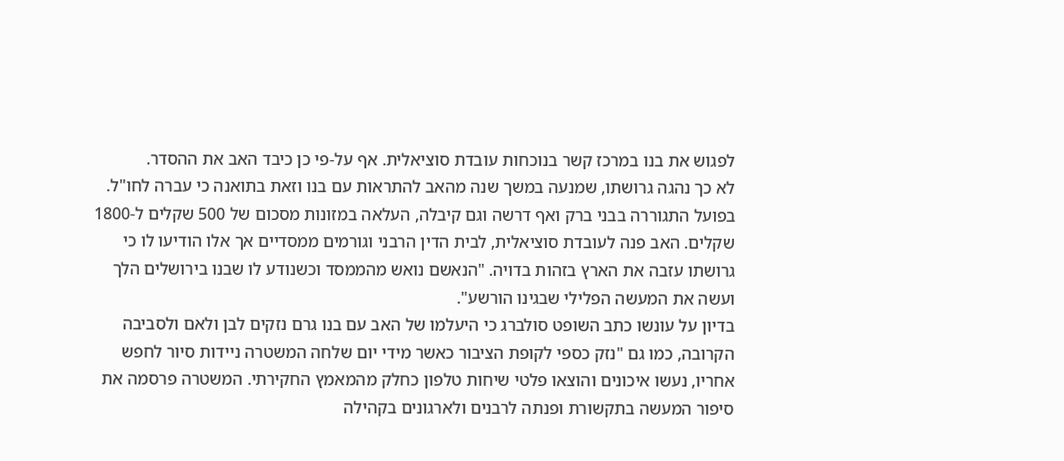לפגוש את בנו במרכז קשר בנוכחות עובדת סוציאלית. אף על-פי כן כיבד האב את ההסדר.
לא כך נהגה גרושתו, שמנעה במשך שנה מהאב להתראות עם בנו וזאת בתואנה כי עברה לחו"ל. בפועל התגוררה בבני ברק ואף דרשה וגם קיבלה, העלאה במזונות מסכום של 500 שקלים ל-1800 שקלים. האב פנה לעובדת סוציאלית, לבית הדין הרבני וגורמים ממסדיים אך אלו הודיעו לו כי גרושתו עזבה את הארץ בזהות בדויה. "הנאשם נואש מהממסד וכשנודע לו שבנו בירושלים הלך ועשה את המעשה הפלילי שבגינו הורשע".
בדיון על עונשו כתב השופט סולברג כי היעלמו של האב עם בנו גרם נזקים לבן ולאם ולסביבה הקרובה, כמו גם "נזק כספי לקופת הציבור כאשר מידי יום שלחה המשטרה ניידות סיור לחפש אחריו, נעשו איכונים והוצאו פלטי שיחות טלפון כחלק מהמאמץ החקירתי. המשטרה פרסמה את סיפור המעשה בתקשורת ופנתה לרבנים ולארגונים בקהילה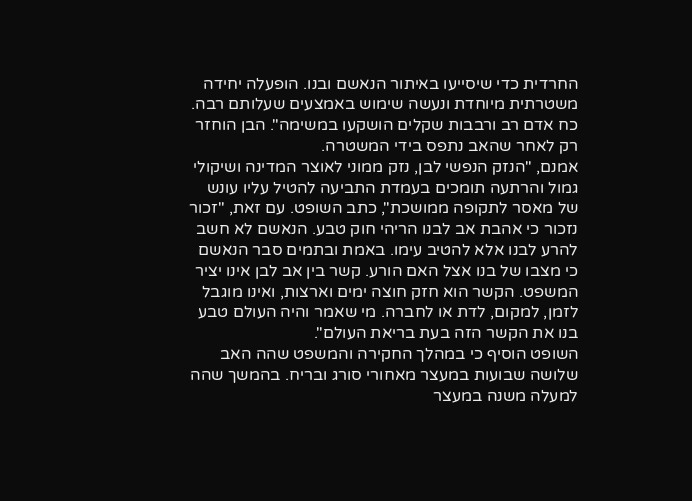החרדית כדי שיסייעו באיתור הנאשם ובנו. הופעלה יחידה משטרתית מיוחדת ונעשה שימוש באמצעים שעלותם רבה. כח אדם רב ורבבות שקלים הושקעו במשימה". הבן הוחזר רק לאחר שהאב נתפס בידי המשטרה.
אמנם, "הנזק הנפשי לבן, נזק ממוני לאוצר המדינה ושיקולי גמול והרתעה תומכים בעמדת התביעה להטיל עליו עונש של מאסר לתקופה ממושכת", כתב השופט. עם זאת, "זכור נזכור כי אהבת אב לבנו הריהי חוק טבע. הנאשם לא חשב להרע לבנו אלא להטיב עימו. באמת ובתמים סבר הנאשם כי מצבו של בנו אצל האם הורע. קשר בין אב לבן אינו יציר המשפט. הקשר הוא חזק חוצה ימים וארצות, ואינו מוגבל לזמן, למקום, לדת או לחברה. מי שאמר והיה העולם טבע בנו את הקשר הזה בעת בריאת העולם".
השופט הוסיף כי במהלך החקירה והמשפט שהה האב שלושה שבועות במעצר מאחורי סורג ובריח. בהמשך שהה למעלה משנה במעצר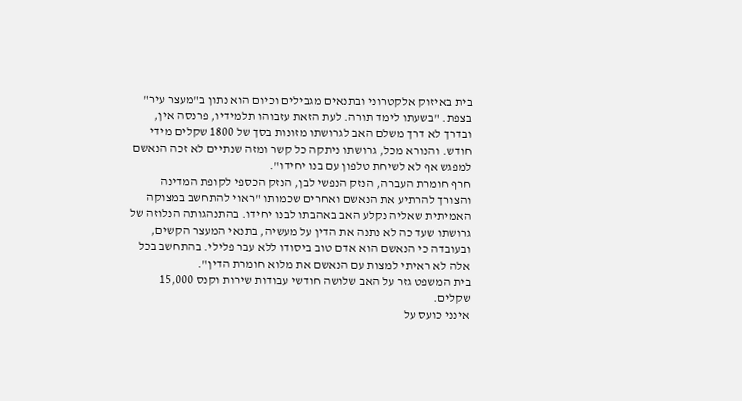בית באיזוק אלקטרוני ובתנאים מגבילים וכיום הוא נתון ב"מעצר עיר" בצפת. "בשעתו לימד תורה. לעת הזאת עזבוהו תלמידיו, פרנסה אין, ובדרך לא דרך משלם האב לגרושתו מזונות בסך של 1800 שקלים מידי חודש. והנורא מכל, גרושתו ניתקה כל קשר ומזה שנתיים לא זכה הנאשם למפגש אף לא לשיחת טלפון עם בנו יחידו".
חרף חומרת העברה, הנזק הנפשי לבן, הנזק הכספי לקופת המדינה והצורך להרתיע את הנאשם ואחרים שכמותו "ראוי להתחשב במצוקה האמיתית שאליה נקלע האב באהבתו לבנו יחידו. בהתנהגותה הנלוזה של גרושתו שעד כה לא נתנה את הדין על מעשיה, בתנאי המעצר הקשים, ובעובדה כי הנאשם הוא אדם טוב ביסודו ללא עבר פלילי. בהתחשב בכל אלה לא ראיתי למצות עם הנאשם את מלוא חומרת הדין".
בית המשפט גזר על האב שלושה חודשי עבודות שירות וקנס 15,000 שקלים.
אינני כועס על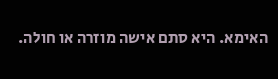האימא. היא סתם אישה מוזרה או חולה.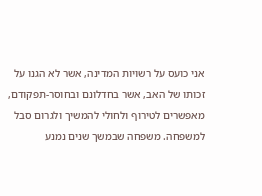אני כועס על רשויות המדינה, אשר לא הגנו על זכותו של האב, אשר בחדלונם ובחוסר-תפקודם, מאפשרים לטירוף ולחולי להמשיך ולגרום סבל למשפחה. משפחה שבמשך שנים נמנע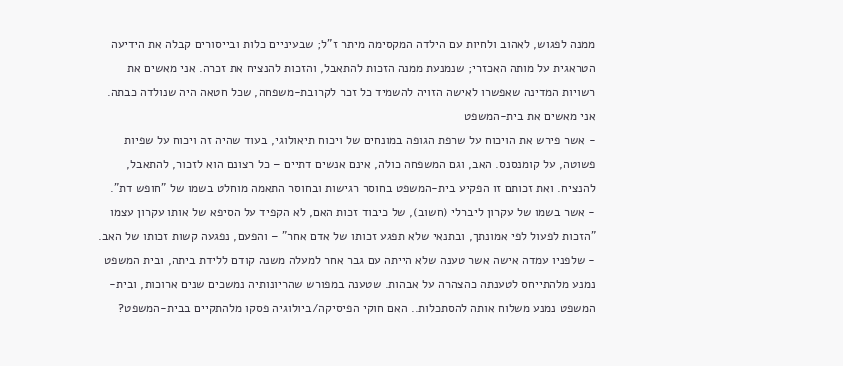ממנה לפגוש, לאהוב ולחיות עם הילדה המקסימה מיתר ז"ל; שבעיניים כלות ובייסורים קבלה את הידיעה הטראגית על מותה האכזרי; שנמנעת ממנה הזכות להתאבל, והזכות להנציח את זכרה. אני מאשים את רשויות המדינה שאפשרו לאישה הזויה להשמיד כל זכר לקרובת-משפחה, שכל חטאה היה שנולדה כבתה.
אני מאשים את בית-המשפט
- אשר פירש את הויכוח על שרפת הגופה במונחים של ויכוח תיאולוגי, בעוד שהיה זה ויכוח על שפיות פשוטה, על קומנסנס. האב, וגם המשפחה כולה, אינם אנשים דתיים – כל רצונם הוא לזכור, להתאבל, להנציח. ואת זכותם זו הפקיע בית-המשפט בחוסר רגישות ובחוסר התאמה מוחלט בשמו של "חופש דת".
- אשר בשמו של עקרון ליברלי (חשוב), של כיבוד זכות האם, לא הקפיד על הסיפא של אותו עקרון עצמו "הזכות לפעול לפי אמונתך, ובתנאי שלא תפגע זכותו של אדם אחר" – והפעם, נפגעה קשות זכותו של האב.
- שלפניו עמדה אישה אשר טענה שלא הייתה עם גבר אחר למעלה משנה קודם ללידת ביתה, ובית המשפט נמנע מלהתייחס לטענתה כהצהרה על אבהות. שטענה במפורש שהריונותיה נמשכים שנים ארוכות, ובית-המשפט נמנע משלוח אותה להסתכלות.. האם חוקי הפיסיקה/ביולוגיה פסקו מלהתקיים בבית-המשפט?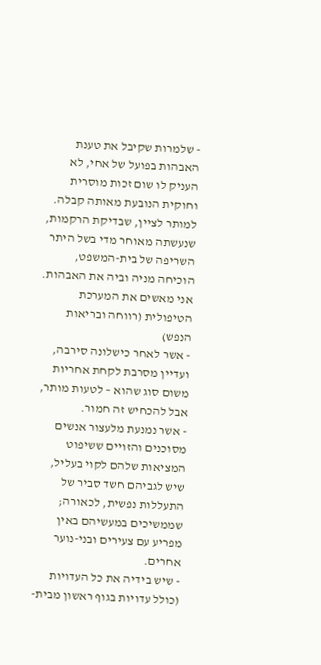- שלמרות שקיבל את טענת האבהות בפועל של אחי, לא העניק לו שום זכות מוסרית וחוקית הנובעת מאותה קבלה. למותר לציין, שבדיקת הרקמות, שנעשתה מאוחר מדי בשל היתר השריפה של בית-המשפט, הוכיחה מניה וביה את האבהות.
אני מאשים את המערכת הטיפולית (רווחה ובריאות הנפש)
- אשר לאחר כישלונה סירבה, ועדיין מסרבת לקחת אחריות משום סוג שהוא – לטעות מותר, אבל להכחיש זה חמור.
- אשר נמנעת מלעצור אנשים מסוכנים והזויים ששיפוט המציאות שלהם לקוי בעליל, שיש לגביהם חשד סביר של התעללות נפשית, לכאורה; שממשיכים במעשיהם באין מפריע עם צעירים ובני-נוער אחרים.
- שיש בידיה את כל העדויות (כולל עדויות בגוף ראשון מבית-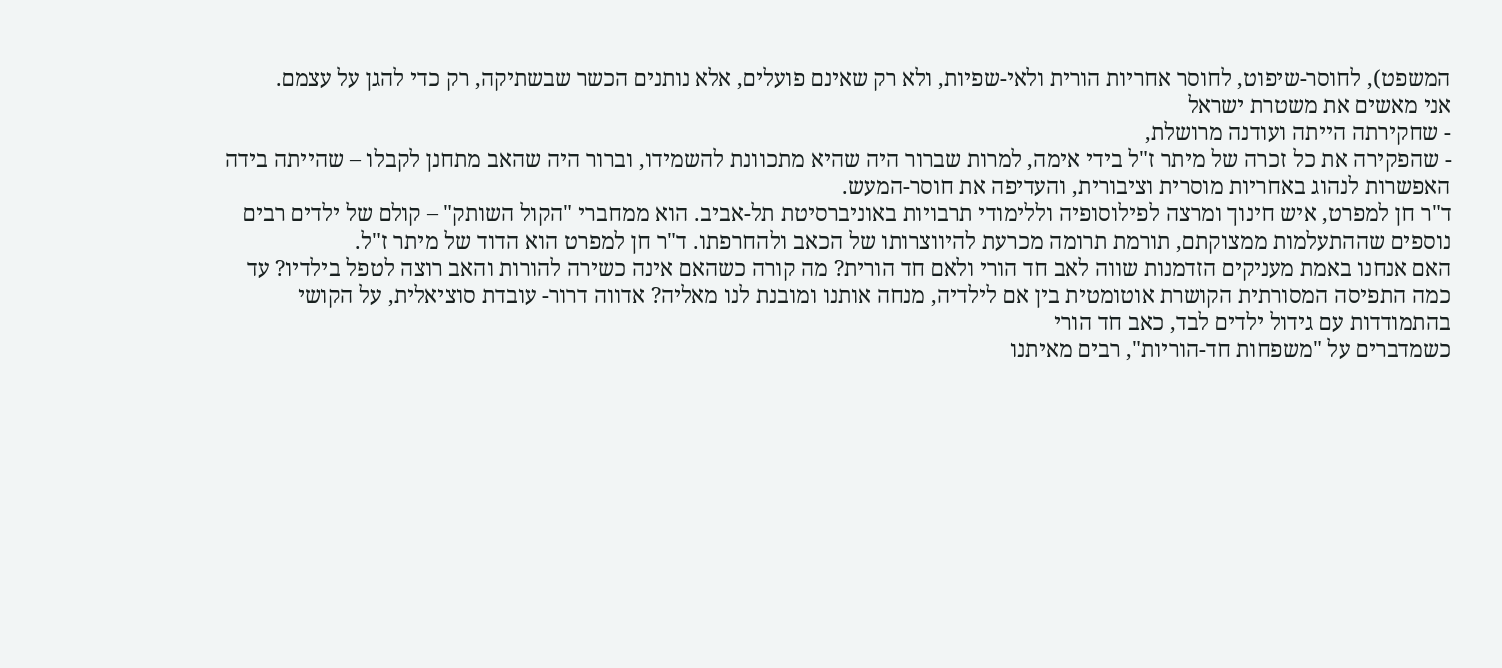המשפט), לחוסר-שיפוט, לחוסר אחריות הורית ולאי-שפיות, ולא רק שאינם פועלים, אלא נותנים הכשר שבשתיקה, רק כדי להגן על עצמם.
אני מאשים את משטרת ישראל
- שחקירתה הייתה ועודנה מרושלת,
- שהפקירה את כל זכרה של מיתר ז"ל בידי אימה, למרות שברור היה שהיא מתכוונת להשמידו, וברור היה שהאב מתחנן לקבלו – שהייתה בידה האפשרות לנהוג באחריות מוסרית וציבורית, והעדיפה את חוסר-המעש.
ד"ר חן למפרט, איש חינוך ומרצה לפילוסופיה וללימודי תרבויות באוניברסיטת תל-אביב. הוא ממחברי "הקול השותק" – קולם של ילדים רבים נוספים שההתעלמות ממצוקתם, תורמת תרומה מכרעת להיווצרותו של הכאב ולהחרפתו. ד"ר חן למפרט הוא הדוד של מיתר ז"ל.
האם אנחנו באמת מעניקים הזדמנות שווה לאב חד הורי ולאם חד הורית? מה קורה כשהאם אינה כשירה להורות והאב רוצה לטפל בילדיו? עד כמה התפיסה המסורתית הקושרת אוטומטית בין אם לילדיה, מנחה אותנו ומובנת לנו מאליה? אדווה דרור- עובדת סוציאלית, על הקושי בהתמודדות עם גידול ילדים לבד, כאב חד הורי
כשמדברים על "משפחות חד-הוריות", רבים מאיתנו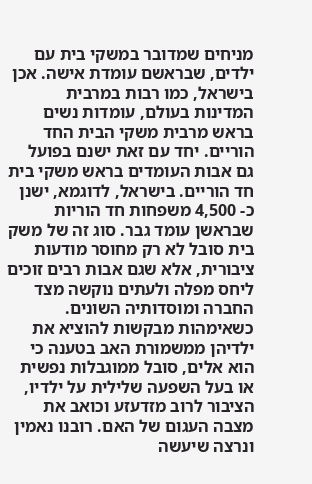מניחים שמדובר במשקי בית עם ילדים, שבראשם עומדת אישה. אכן בישראל, כמו רבות במרבית המדינות בעולם, עומדות נשים בראש מרבית משקי הבית החד הוריים. יחד עם זאת ישנם בפועל גם אבות העומדים בראש משקי בית חד הוריים. בישראל, לדוגמא, ישנן כ- 4,500 משפחות חד הוריות שבראשן עומד גבר. סוג זה של משק בית סובל לא רק מחוסר מודעות ציבורית, אלא שגם אבות רבים זוכים ליחס מפלה ולעתים נוקשה מצד החברה ומוסדותיה השונים.
כשאימהות מבקשות להוציא את ילדיהן ממשמורת האב בטענה כי הוא אלים, סובל ממוגבלות נפשית או בעל השפעה שלילית על ילדיו, הציבור לרוב מזדעזע וכואב את מצבה העגום של האם. רובנו נאמין ונרצה שיעשה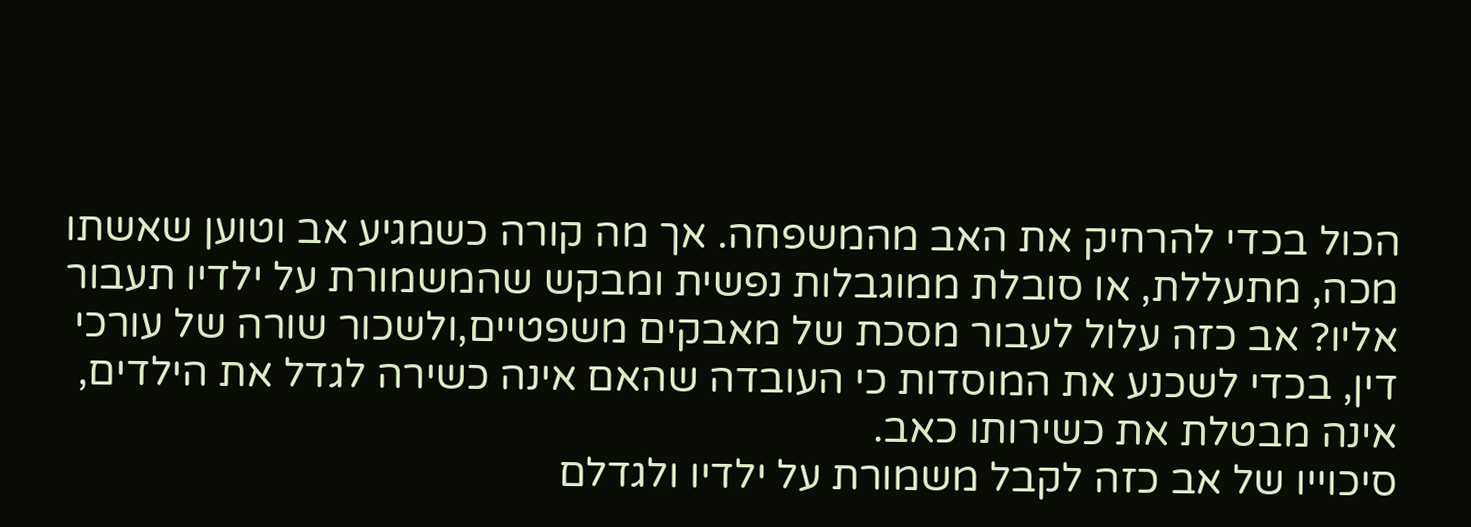הכול בכדי להרחיק את האב מהמשפחה. אך מה קורה כשמגיע אב וטוען שאשתו מכה, מתעללת, או סובלת ממוגבלות נפשית ומבקש שהמשמורת על ילדיו תעבור אליו? אב כזה עלול לעבור מסכת של מאבקים משפטיים,ולשכור שורה של עורכי דין, בכדי לשכנע את המוסדות כי העובדה שהאם אינה כשירה לגדל את הילדים, אינה מבטלת את כשירותו כאב.
סיכוייו של אב כזה לקבל משמורת על ילדיו ולגדלם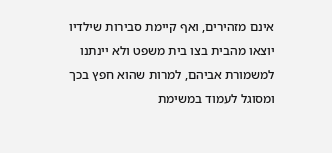אינם מזהירים, ואף קיימת סבירות שילדיו יוצאו מהבית בצו בית משפט ולא יינתנו למשמורת אביהם, למרות שהוא חפץ בכך ומסוגל לעמוד במשימת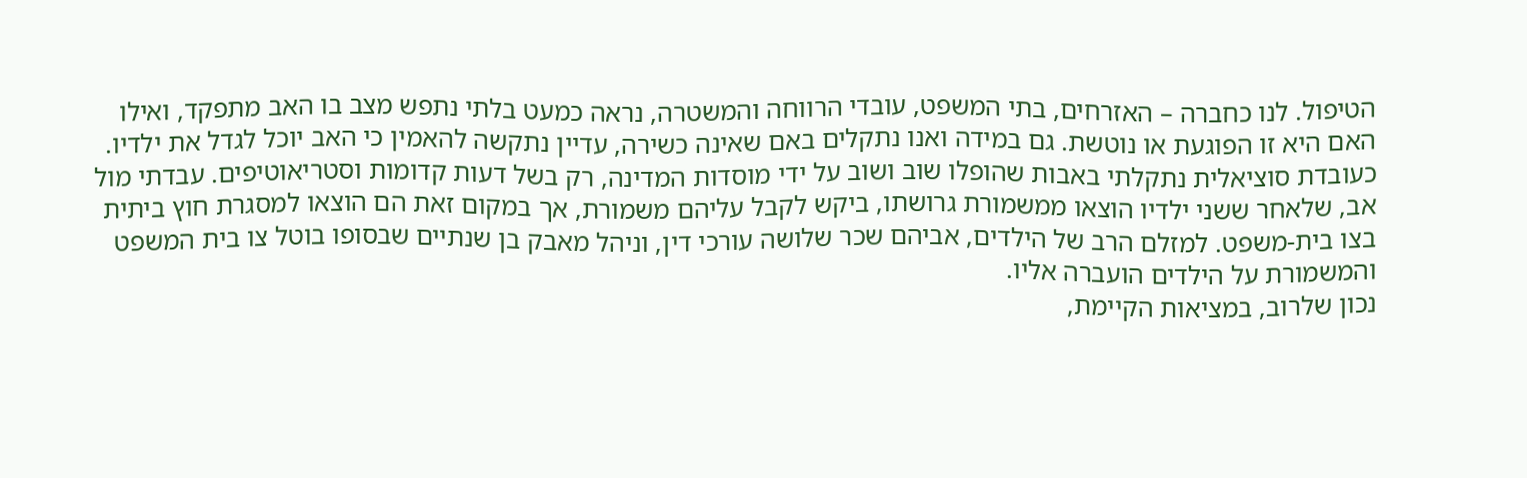הטיפול. לנו כחברה – האזרחים, בתי המשפט, עובדי הרווחה והמשטרה, נראה כמעט בלתי נתפש מצב בו האב מתפקד, ואילו האם היא זו הפוגעת או נוטשת. גם במידה ואנו נתקלים באם שאינה כשירה, עדיין נתקשה להאמין כי האב יוכל לגדל את ילדיו.
כעובדת סוציאלית נתקלתי באבות שהופלו שוב ושוב על ידי מוסדות המדינה, רק בשל דעות קדומות וסטריאוטיפים. עבדתי מול אב, שלאחר ששני ילדיו הוצאו ממשמורת גרושתו, ביקש לקבל עליהם משמורת, אך במקום זאת הם הוצאו למסגרת חוץ ביתית בצו בית-משפט. למזלם הרב של הילדים, אביהם שכר שלושה עורכי דין, וניהל מאבק בן שנתיים שבסופו בוטל צו בית המשפט והמשמורת על הילדים הועברה אליו.
נכון שלרוב, במציאות הקיימת,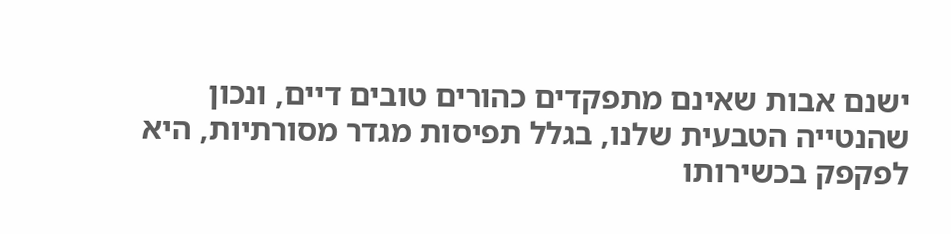ישנם אבות שאינם מתפקדים כהורים טובים דיים, ונכון שהנטייה הטבעית שלנו, בגלל תפיסות מגדר מסורתיות, היא לפקפק בכשירותו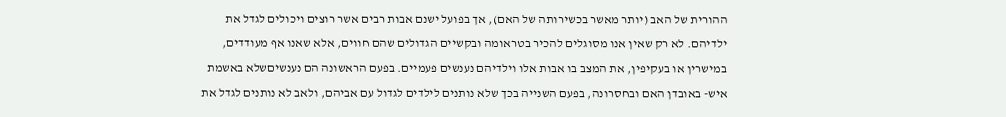ההורית של האב (יותר מאשר בכשירותה של האם), אך בפועל ישנם אבות רבים אשר רוצים ויכולים לגדל את ילדיהם. לא רק שאין אנו מסוגלים להכיר בטראומה ובקשיים הגדולים שהם חווים, אלא שאנו אף מעודדים, במישרין או בעקיפין, את המצב בו אבות אלו וילדיהם נענשים פעמיים. בפעם הראשונה הם נענשיםשלא באשמת איש- באובדן האם ובחסרונה, בפעם השנייה בכך שלא נותנים לילדים לגדול עם אביהם, ולאב לא נותנים לגדל את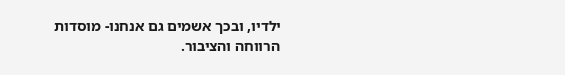ילדיו, ובכך אשמים גם אנחנו- מוסדות הרווחה והציבור.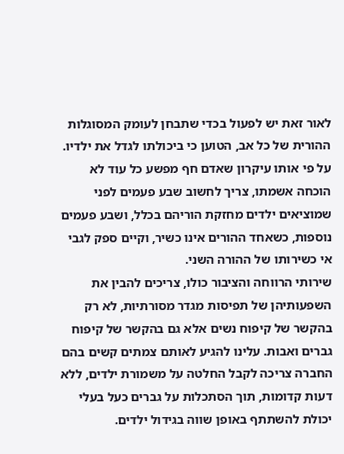לאור זאת יש לפעול בכדי שתבחן לעומק המסוגלות ההורית של כל אב, הטוען כי ביכולתו לגדל את ילדיו. על פי אותו עיקרון שאדם חף מפשע כל עוד לא הוכחה אשמתו, צריך לחשוב שבע פעמים לפני שמוציאים ילדים מחזקת הוריהם בכלל, ושבע פעמים נוספות, כשאחד ההורים אינו כשיר, וקיים ספק לגבי אי כשירותו של ההורה השני.
שירותי הרווחה והציבור כולו, צריכים להבין את השפעותיהן של תפיסות מגדר מסורתיות, לא רק בהקשר של קיפוח נשים אלא גם בהקשר של קיפוח גברים ואבות. עלינו להגיע לאותם צמתים קשים בהם החברה צריכה לקבל החלטה על משמורת ילדים, ללא דעות קדומות, תוך הסתכלות על גברים כעל בעלי יכולת להשתתף באופן שווה בגידול ילדים.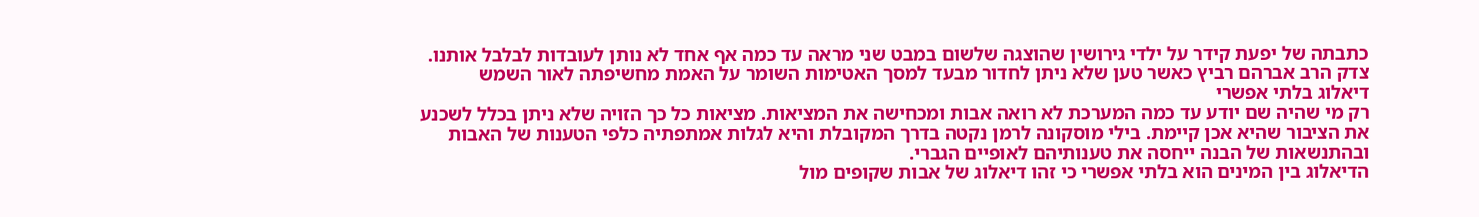כתבתה של יפעת קידר על ילדי גירושין שהוצגה שלשום במבט שני מראה עד כמה אף אחד לא נותן לעובדות לבלבל אותנו. צדק הרב אברהם רביץ כאשר טען שלא ניתן לחדור מבעד למסך האטימות השומר על האמת מחשיפתה לאור השמש
דיאלוג בלתי אפשרי
רק מי שהיה שם יודע עד כמה המערכת לא רואה אבות ומכחישה את המציאות. מציאות כל כך הזויה שלא ניתן בכלל לשכנע את הציבור שהיא אכן קיימת. בילי מוסקונה לרמן נקטה בדרך המקובלת והיא לגלות אמתפתיה כלפי הטענות של האבות ובהתנשאות של הבנה ייחסה את טענותיהם לאופיים הגברי.
הדיאלוג בין המינים הוא בלתי אפשרי כי זהו דיאלוג של אבות שקופים מול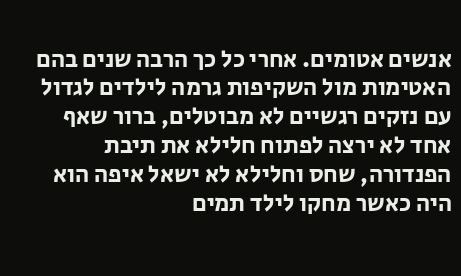אנשים אטומים. אחרי כל כך הרבה שנים בהם האטימות מול השקיפות גרמה לילדים לגדול עם נזקים רגשיים לא מבוטלים, ברור שאף אחד לא ירצה לפתוח חלילא את תיבת הפנדורה, שחס וחלילא לא ישאל איפה הוא היה כאשר מחקו לילד תמים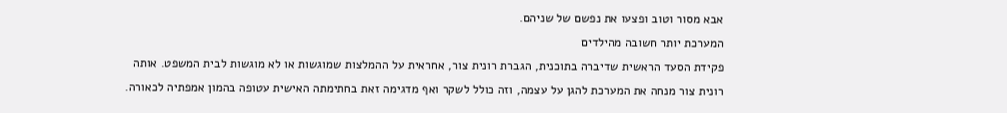אבא מסור וטוב ופצעו את נפשם של שניהם.
המערכת יותר חשובה מהילדים
פקידת הסעד הראשית שדיברה בתוכנית, הגברת רונית צור, אחראית על ההמלצות שמוגשות או לא מוגשות לבית המשפט. אותה רונית צור מנחה את המערכת להגן על עצמה, וזה כולל לשקר ואף מדגימה זאת בחתימתה האישית עטופה בהמון אמפתיה לכאורה.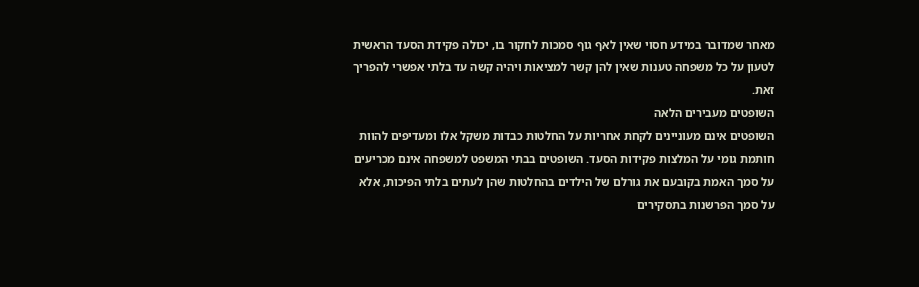מאחר שמדובר במידע חסוי שאין לאף גוף סמכות לחקור בו, יכולה פקידת הסעד הראשית לטעון על כל משפחה טענות שאין להן קשר למציאות ויהיה קשה עד בלתי אפשרי להפריך זאת.
השופטים מעבירים הלאה
השופטים אינם מעוניינים לקחת אחריות על החלטות כבדות משקל אלו ומעדיפים להוות חותמת גומי על המלצות פקידות הסעד. השופטים בבתי המשפט למשפחה אינם מכריעים על סמך האמת בקובעם את גורלם של הילדים בהחלטות שהן לעתים בלתי הפיכות, אלא על סמך הפרשנות בתסקירים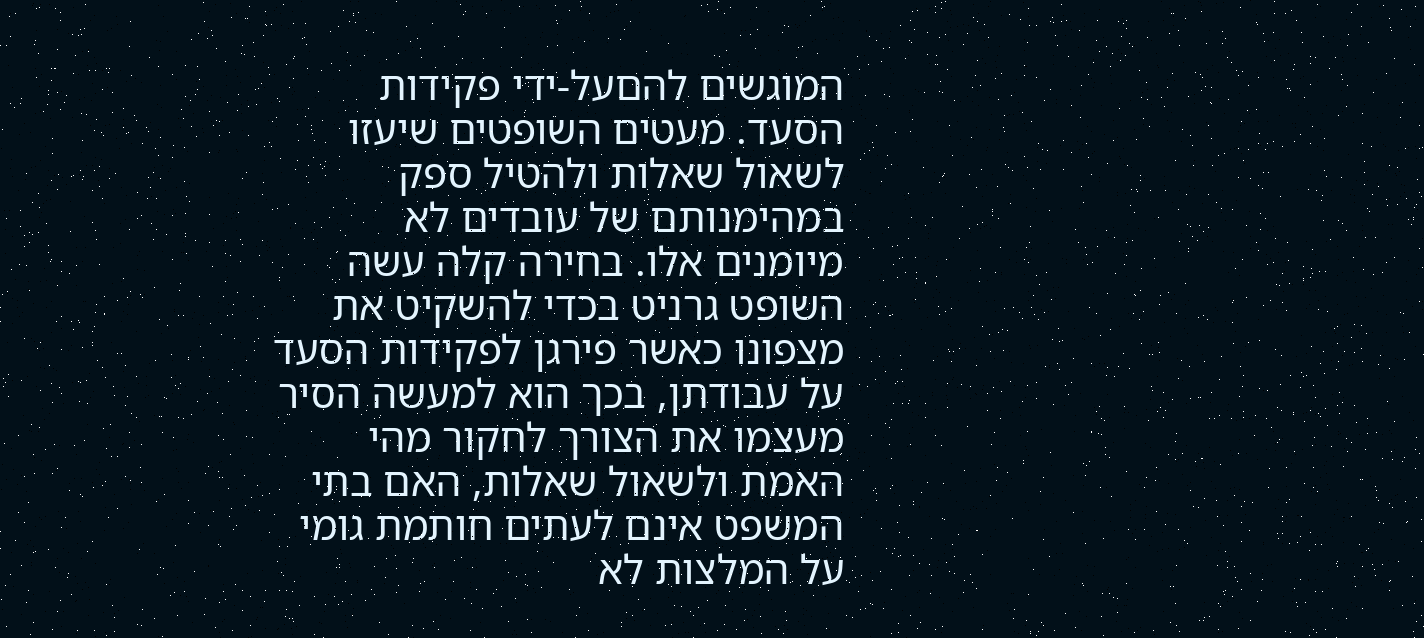המוגשים להםעל-ידי פקידות הסעד. מעטים השופטים שיעזו לשאול שאלות ולהטיל ספק במהימנותם של עובדים לא מיומנים אלו. בחירה קלה עשה השופט גרניט בכדי להשקיט את מצפונו כאשר פירגן לפקידות הסעד על עבודתן, בכך הוא למעשה הסיר מעצמו את הצורך לחקור מהי האמת ולשאול שאלות, האם בתי המשפט אינם לעתים חותמת גומי על המלצות לא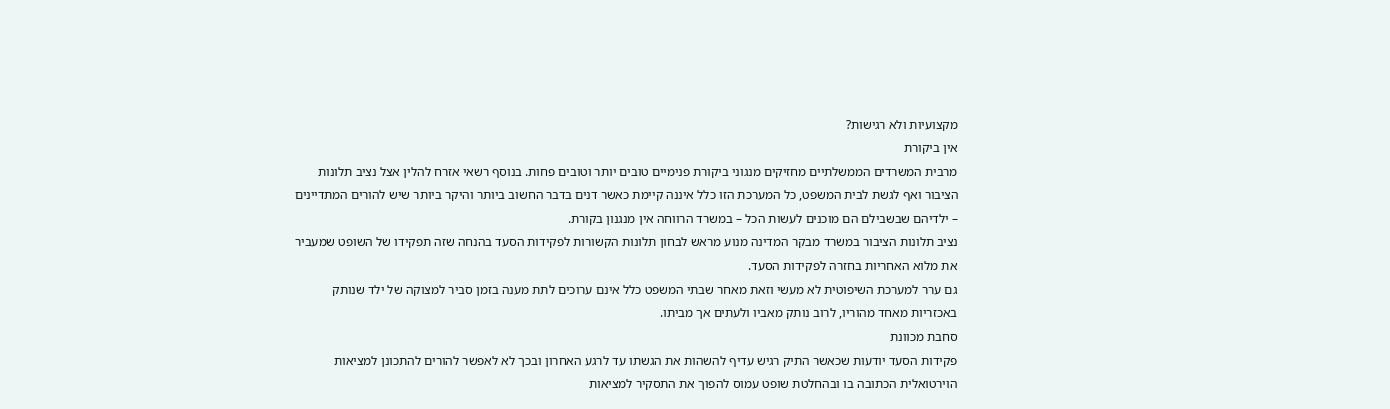מקצועיות ולא רגישות?
אין ביקורת
מרבית המשרדים הממשלתיים מחזיקים מנגוני ביקורת פנימיים טובים יותר וטובים פחות. בנוסף רשאי אזרח להלין אצל נציב תלונות הציבור ואף לגשת לבית המשפט, כל המערכת הזו כלל איננה קיימת כאשר דנים בדבר החשוב ביותר והיקר ביותר שיש להורים המתדיינים – ילדיהם שבשבילם הם מוכנים לעשות הכל – במשרד הרווחה אין מנגנון בקורת.
נציב תלונות הציבור במשרד מבקר המדינה מנוע מראש לבחון תלונות הקשורות לפקידות הסעד בהנחה שזה תפקידו של השופט שמעביר את מלוא האחריות בחזרה לפקידות הסעד.
גם ערר למערכת השיפוטית לא מעשי וזאת מאחר שבתי המשפט כלל אינם ערוכים לתת מענה בזמן סביר למצוקה של ילד שנותק באכזריות מאחד מהוריו, לרוב נותק מאביו ולעתים אך מביתו.
סחבת מכוונת
פקידות הסעד יודעות שכאשר התיק רגיש עדיף להשהות את הגשתו עד לרגע האחרון ובכך לא לאפשר להורים להתכונן למציאות הוירטואלית הכתובה בו ובהחלטת שופט עמוס להפוך את התסקיר למציאות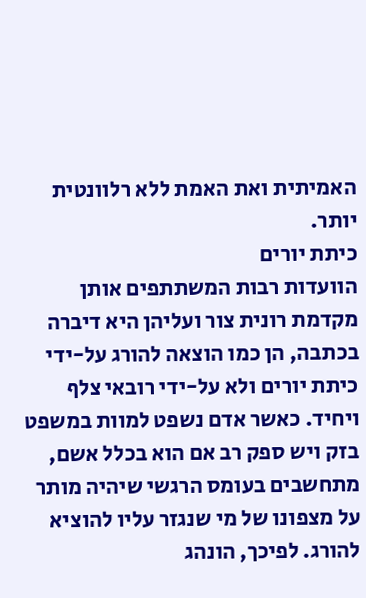האמיתית ואת האמת ללא רלוונטית יותר.
כיתת יורים
הוועדות רבות המשתתפים אותן מקדמת רונית צור ועליהן היא דיברה בכתבה, הן כמו הוצאה להורג על-ידי כיתת יורים ולא על-ידי רובאי צלף ויחיד. כאשר אדם נשפט למוות במשפט בזק ויש ספק רב אם הוא בכלל אשם, מתחשבים בעומס הרגשי שיהיה מותר על מצפונו של מי שנגזר עליו להוציא להורג. לפיכך, הונהג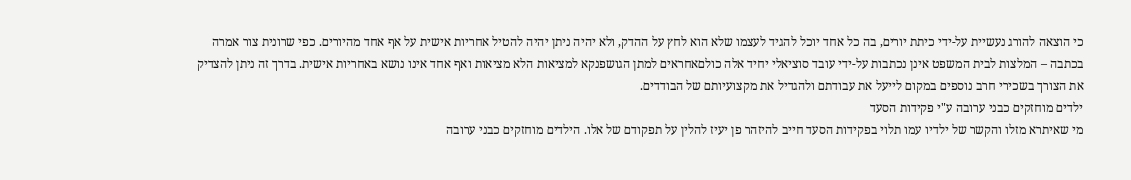כי הוצאה להורג נעשיית על-ידי כיתת יורים, בה כל אחד יוכל להגיד לעצמו שלא הוא לחץ על ההדק, ולא יהיה ניתן יהיה להטיל אחריות אישית על אף אחד מהיורים. כפי שרונית צור אמרה בכתבה – המלצות לבית המשפט אינן נכתבות על-ידי עובד סוציאלי יחיד אלה כולםאחראים למתן הגושפנקא למציאות הלא מציאות ואף אחד אינו נושא באחריות אישית. בדרך זה ניתן להצדיק את הצורך בשכירי חרב נוספים במקום לייעל את עבודתם ולהגדיל את מקצועיותם של הבודדים.
ילדים מוחזקים כבני ערובה ע"י פקידות הסעד
מי שאיתרא מזלו והקשר של ילדיו עמו תלוי בפקידות הסעד חייב להיזהר פן יעיז להלין על תפקודם של אלו. הילדים מוחזקים כבני ערובה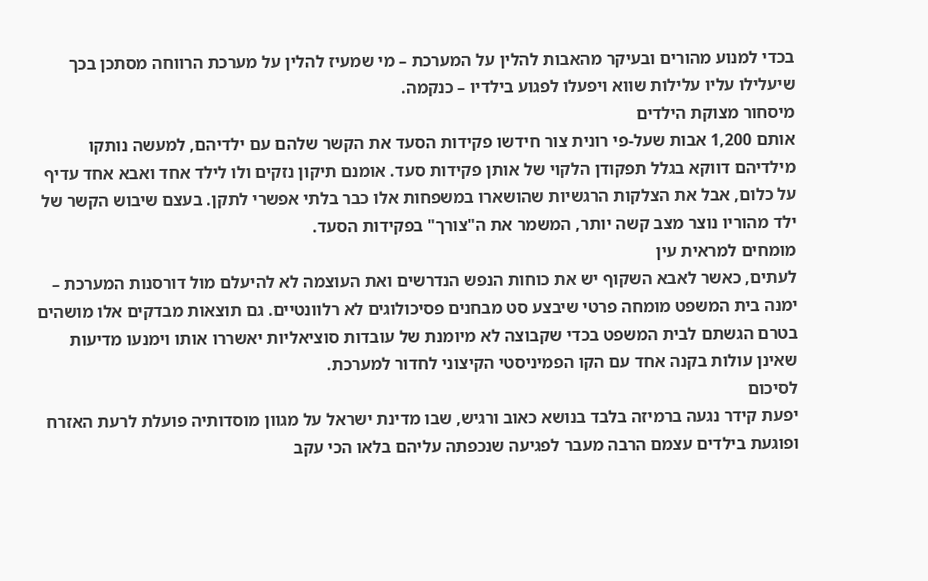בכדי למנוע מהורים ובעיקר מהאבות להלין על המערכת – מי שמעיז להלין על מערכת הרווחה מסתכן בכך שיעלילו עליו עלילות שווא ויפעלו לפגוע בילדיו – כנקמה.
מיסחור מצוקת הילדים
אותם 1,200 אבות שעל-פי רונית צור חידשו פקידות הסעד את הקשר שלהם עם ילדיהם, למעשה נותקו מילדיהם דווקא בגלל תפקודן הלקוי של אותן פקידות סעד. אומנם תיקון נזקים ולו לילד אחד ואבא אחד עדיף על כלום, אבל את הצלקות הרגשיות שהושארו במשפחות אלו כבר בלתי אפשרי לתקן. בעצם שיבוש הקשר של ילד מהוריו נוצר מצב קשה יותר, המשמר את ה"צורך" בפקידות הסעד.
מומחים למראית עין
לעתים, כאשר לאבא השקוף יש את כוחות הנפש הנדרשים ואת העוצמה לא להיעלם מול דורסנות המערכת – ימנה בית המשפט מומחה פרטי שיבצע סט מבחנים פסיכולוגים לא רלוונטיים. גם תוצאות מבדקים אלו מושהים בטרם הגשתם לבית המשפט בכדי שקבוצה לא מיומנת של עובדות סוציאליות יאשררו אותו וימנעו מדיעות שאינן עולות בקנה אחד עם הקו הפמיניסטי הקיצוני לחדור למערכת.
לסיכום
יפעת קידר נגעה ברמיזה בלבד בנושא כאוב ורגיש, שבו מדינת ישראל על מגוון מוסדותיה פועלת לרעת האזרח ופוגעת בילדים עצמם הרבה מעבר לפגיעה שנכפתה עליהם בלאו הכי עקב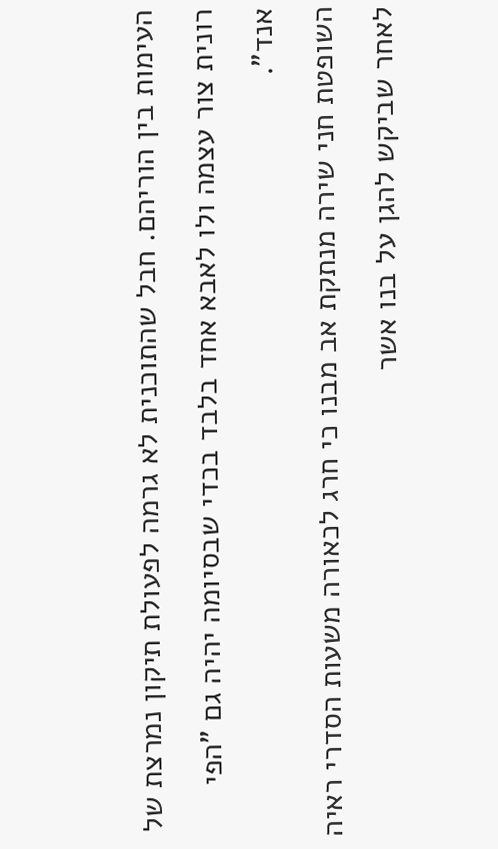העימות בין הוריהם. חבל שהתוכנית לא גרמה לפעולת תיקון נמרצת של רונית צור עצמה ולו לאבא אחד בלבד בכדי שבסיומה יהיה גם "הפי אנד".
השופטת חני שירה מנתקת אב מבנו כי חרג לכאורה משעות הסדרי ראיה לאחר שביקש להגן על בנו אשר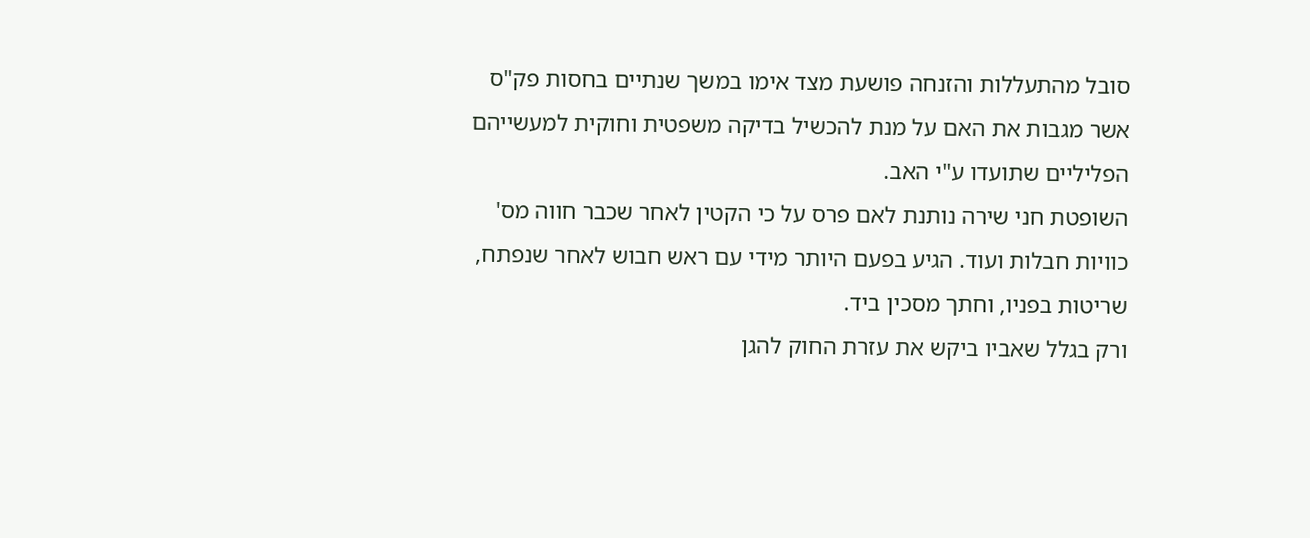סובל מהתעללות והזנחה פושעת מצד אימו במשך שנתיים בחסות פק"ס אשר מגבות את האם על מנת להכשיל בדיקה משפטית וחוקית למעשייהם הפליליים שתועדו ע"י האב.
השופטת חני שירה נותנת לאם פרס על כי הקטין לאחר שכבר חווה מס' כוויות חבלות ועוד. הגיע בפעם היותר מידי עם ראש חבוש לאחר שנפתח, שריטות בפניו, וחתך מסכין ביד.
ורק בגלל שאביו ביקש את עזרת החוק להגן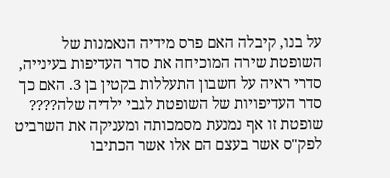על בנו, קיבלה האם פרס מידיה הנאמנות של השופטת שירה המוכיחה את סדר העדיפות בעינייה, סדרי ראיה על חשבון התעללות בקטין בן 3. האם כך סדר העדיפויות של השופטת לגבי ילדיה שלה????
שופטת זו אף נמנעת מסמכותה ומעניקה את השרביט לפק"ס אשר בעצם הם אלו אשר הכתיבו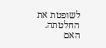לשופטת את החלטתה. האם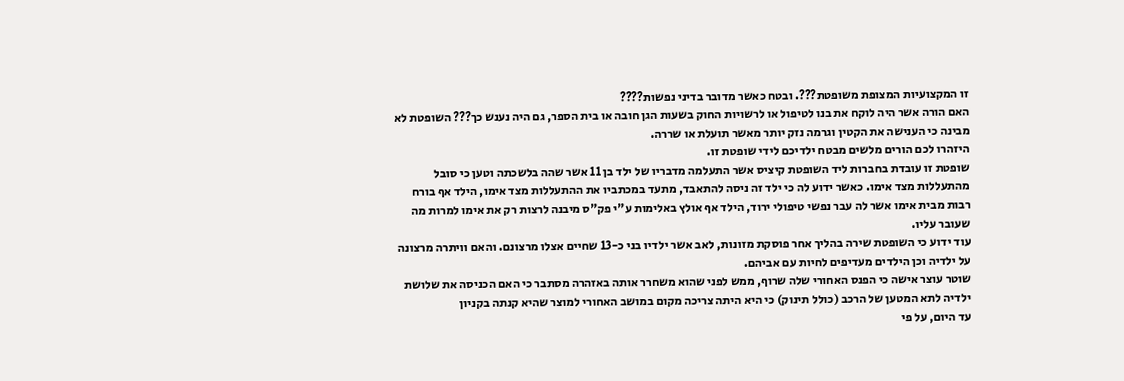זו המקצועיות המצופת משופטת???. ובטח כאשר מדובר בדיני נפשות????
האם הורה אשר היה לוקח את בנו לטיפול או לרשויות החוק בשעות הגן חובה או בית הספר, גם היה נענש כך??? השופטת לא מבינה כי הענישה את הקטין וגרמה נזק יותר מאשר תועלת או שררה.
היזהרו לכם הורים מלשים מבטח ילדיכם לידי שופטת זו.
שופטת זו עובדת בחברות ליד השופטת קיציס אשר התעלמה מדבריו של ילד בן 11 אשר שהה בלשכתה וטען כי סובל מהתעללות מצד אימו. כאשר ידוע לה כי ילד זה ניסה להתאבד, מתעד במכתביו את ההתעללות מצד אימו, הילד אף בורח רבות מבית אימו אשר לה עבר נפשי טיפולי ירוד, הילד אף אולץ באלימות ע"י פק"ס מיבנה לרצות רק את אימו למרות מה שעובר עליו.
עוד ידוע כי השופטת שירה בהליך אחר פוסקת מזונות, לאב אשר ילדיו בני כ-13 שחיים אצלו מרצונם. והאם וויתרה מרצונה על ילדיה וכן הילדים מעדיפים לחיות עם אביהם.
שוטר עוצר אישה כי הפנס האחורי שלה שרוף, ממש לפני שהוא משחרר אותה באזהרה מסתבר כי האם הכניסה את שלושת ילדיה לתא המטען של הרכב (כולל תינוק) כי היא היתה צריכה מקום במושב האחורי למוצר שהיא קנתה בקניון
עד היום, על פי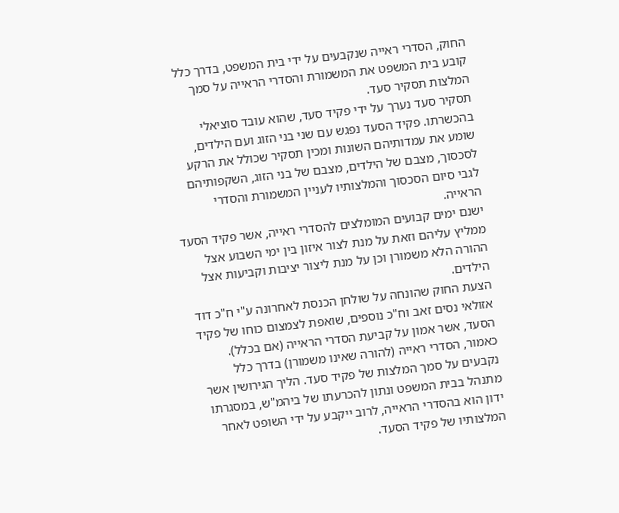החוק, הסדרי ראייה שנקבעים על ידי בית המשפט, בדרך כלל קובע בית המשפט את המשמורת והסדרי הראייה על סמך המלצות תסקיר סעד.
תסקיר סעד נערך על ידי פקיד סעד, שהוא עובד סוציאלי בהכשרתו. פקיד הסעד נפגש עם שני בני הזוג ועם הילדים, שומע את עמדותיהם השונות ומכין תסקיר שכולל את הרקע לסכסוך, מצבם של הילדים, מצבם של בני הזוג, השקפותיהם לגבי סיום הסכסוך והמלצותיו לעניין המשמורת והסדרי הראייה.
ישנם ימים קבועים המומלצים להסדרי ראייה, אשר פקיד הסעד ממליץ עליהם וזאת על מנת לצור איזון בין ימי השבוע אצל ההורה הלא משמורן וכן על מנת ליצור יציבות וקביעות אצל הילדים.
הצעת החוק שהונחה על שולחן הכנסת לאחרונה ע"י ח"כ דוד אזולאי נסים זאב וח"כ נוספים, שואפת לצמצום כוחו של פקיד הסעד, אשר אמון על קביעת הסדרי הראייה (אם בכלל).
כאמור, הסדרי ראייה (להורה שאינו משמורן) בדרך כלל נקבעים על סמך המלצות של פקיד סעד. הליך הגירושין אשר מתנהל בבית המשפט ונתון להכרעתו של ביהמ"ש, במסגרתו ידון הוא בהסדרי הראייה, לרוב ייקבע על ידי השופט לאחר המלצותיו של פקיד הסעד.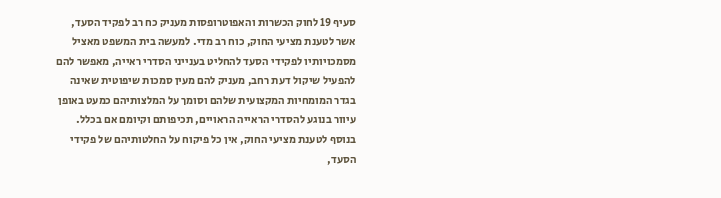סעיף 19 לחוק הכשרות והאפוטרופסות מעניק כח רב לפקיד הסעד, אשר לטענת מציעי החוק, כוח רב מדי. למעשה בית המשפט מאציל מסמכויותיו לפקידי הסעד להחליט בענייני הסדרי ראייה, מאפשר להם להפעיל שיקול דעת רחב, מעניק להם מעין סמכות שיפוטית שאינה בגדר המומחיות המקצועית שלהם וסומך על המלצותיהם כמעט באופן עיוור בנוגע להסדרי הראייה הראויים, תכיפותם וקיומם אם בכלל.
בנוסף לטענת מציעי החוק, אין כל פיקוח על החלטותיהם של פקידי הסעד,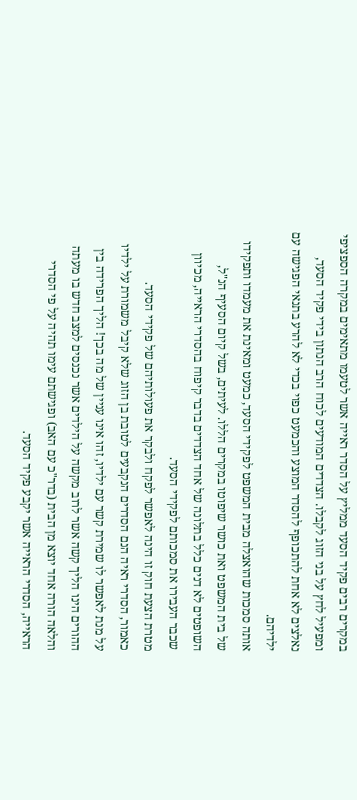במקרים רבים פקיד הסעד ממליץ על הסדר ראייה אשר לטעמו מתאימים במקרה הספציפי ומפעיל לחץ על בני הזוג לקבלו. הצדדים המודעים לכוח הרב הנתון בידי פקיד הסעד, נאלצים לא אחת להתכופף להסדר המוצע והכמעט כפוי בכדי לא להרע בתנאי הפגישה עם ילדיהם.
אותה סמכות שהואצלה מבית המשפט לפקידי הסעד, כמעט ומאינת את מעמדו ותפקידו של בית המשפט ואת כושר שיפוטו במקרים הללו. לעיתים, בשל קיום הסעיף הנ"ל, השופטים לא דנים כלל בתלונה של אחד הצדדים בדבר קיפוח בהסדרי הראייה, מכיוון שכבר העבירו את סמכותם לפקידי הסעד.
מטרת הצעת חוק זו הינה לאפשר לפקח ולבקר את פעולותיהם של פקידי הסעד.
כאמור, הסדרי ראיה הנם הסדרים הנקבעים לטובת בן הזוג שלא קיבל משמורת על ילדיו על מנת לאפשר לו שמירת קשר עם ילדיו, זהו אינו עניין של מה בכך! הליך הפרידה בין ההורים הינו הליך קשה אשר לרוב מקשה על הילדים אשר נכנסים למצב חדש בו מעתה והלאה הורה אחד יוצא מן הבית (בדר"כ עם האב) ופגישתם עימו תהיה על פי הסדרי הראייה, הסדרי הראייה אשר יקבע פקיד הסעד.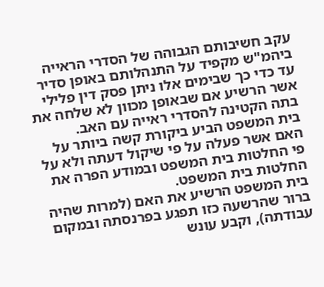עקב חשיבותם הגבוהה של הסדרי הראייה ביהמ"ש מקפיד על התנהלותם באופן סדיר עד כדי כך שבימים אלו ניתן פסק דין פלילי אשר הרשיע אם שבאופן מכוון לא שלחה את בתה הקטינה להסדרי ראייה עם האב.
בית המשפט הביע ביקורת קשה ביותר על האם אשר פעלה על פי שיקול דעתה ולא על פי החלטות בית המשפט ובמודע הפרה את החלטות בית המשפט.
בית המשפט הרשיע את האם (למרות שהיה ברור שהרשעה כזו תפגע בפרנסתה ובמקום עבודתה), וקבע עונש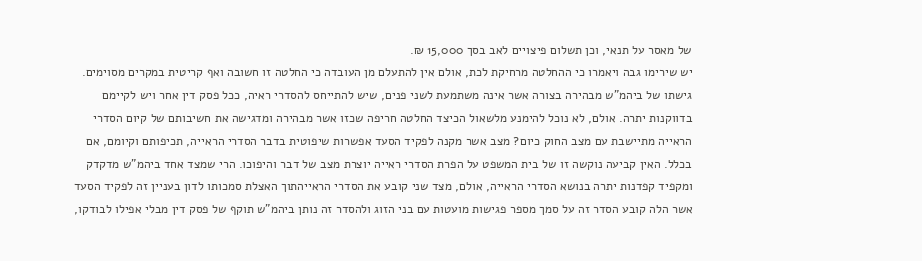של מאסר על תנאי, וכן תשלום פיצויים לאב בסך 15,000 ₪.
יש שירימו גבה ויאמרו כי ההחלטה מרחיקת לכת, אולם אין להתעלם מן העובדה כי החלטה זו חשובה ואף קריטית במקרים מסוימים.
גישתו של ביהמ"ש מבהירה בצורה אשר אינה משתמעת לשני פנים, שיש להתייחס להסדרי ראיה, ככל פסק דין אחר ויש לקיימם בדווקנות יתרה. אולם, לא נוכל להימנע מלשאול הכיצד החלטה חריפה שכזו אשר מבהירה ומדגישה את חשיבותם של קיום הסדרי הראייה מתיישבת עם מצב החוק כיום? מצב אשר מקנה לפקיד הסעד אפשרות שיפוטית בדבר הסדרי הראייה, תכיפותם וקיומם, אם בכלל. האין קביעה נוקשה זו של בית המשפט על הפרת הסדרי ראייה יוצרת מצב של דבר והיפוכו. הרי שמצד אחד ביהמ"ש מדקדק ומקפיד קפדנות יתרה בנושא הסדרי הראייה, אולם, מצד שני קובע את הסדרי הראייהתוך האצלת סמכותו לדון בעניין זה לפקיד הסעד אשר הלה קובע הסדר זה על סמך מספר פגישות מועטות עם בני הזוג ולהסדר זה נותן ביהמ"ש תוקף של פסק דין מבלי אפילו לבודקו,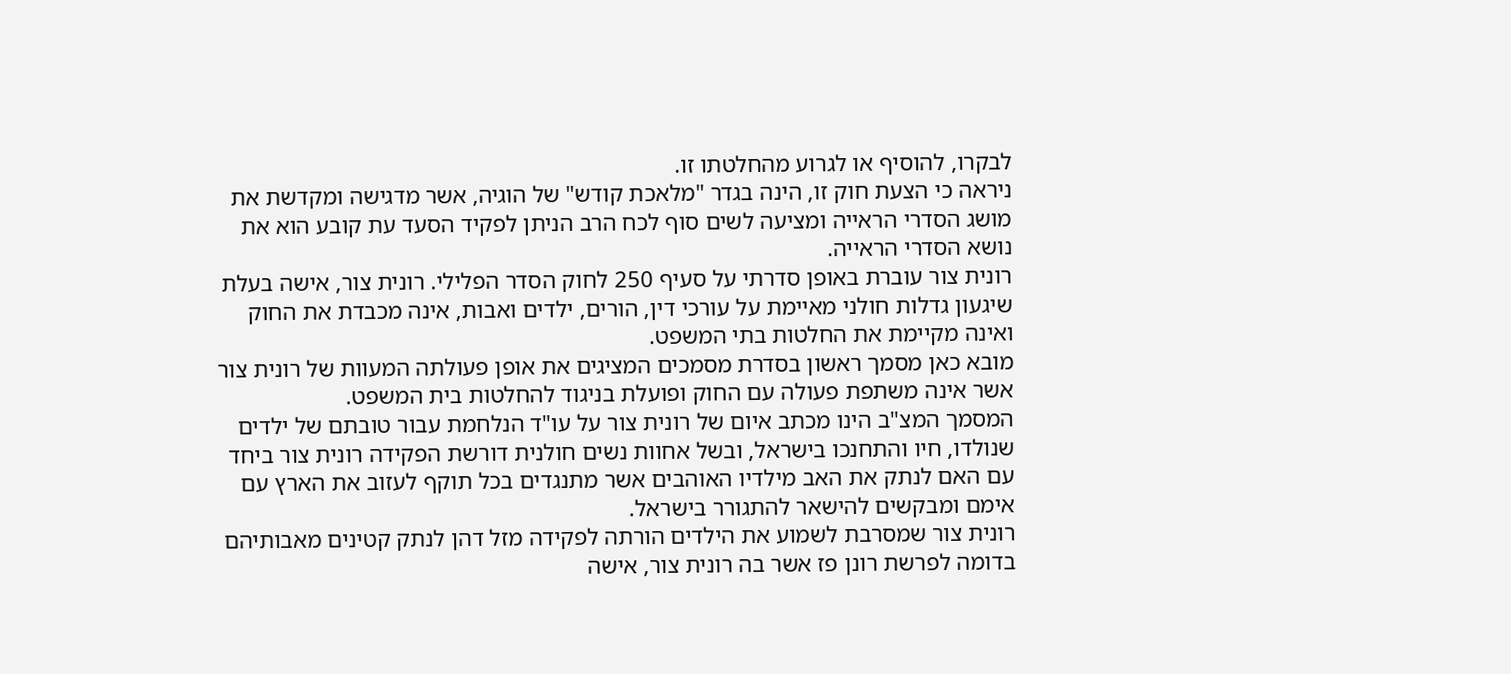לבקרו, להוסיף או לגרוע מהחלטתו זו.
ניראה כי הצעת חוק זו, הינה בגדר "מלאכת קודש" של הוגיה, אשר מדגישה ומקדשת את מושג הסדרי הראייה ומציעה לשים סוף לכח הרב הניתן לפקיד הסעד עת קובע הוא את נושא הסדרי הראייה.
רונית צור עוברת באופן סדרתי על סעיף 250 לחוק הסדר הפלילי. רונית צור, אישה בעלת שיגעון גדלות חולני מאיימת על עורכי דין, הורים, ילדים ואבות, אינה מכבדת את החוק ואינה מקיימת את החלטות בתי המשפט.
מובא כאן מסמך ראשון בסדרת מסמכים המציגים את אופן פעולתה המעוות של רונית צור אשר אינה משתפת פעולה עם החוק ופועלת בניגוד להחלטות בית המשפט.
המסמך המצ"ב הינו מכתב איום של רונית צור על עו"ד הנלחמת עבור טובתם של ילדים שנולדו, חיו והתחנכו בישראל, ובשל אחוות נשים חולנית דורשת הפקידה רונית צור ביחד עם האם לנתק את האב מילדיו האוהבים אשר מתנגדים בכל תוקף לעזוב את הארץ עם אימם ומבקשים להישאר להתגורר בישראל.
רונית צור שמסרבת לשמוע את הילדים הורתה לפקידה מזל דהן לנתק קטינים מאבותיהם בדומה לפרשת רונן פז אשר בה רונית צור, אישה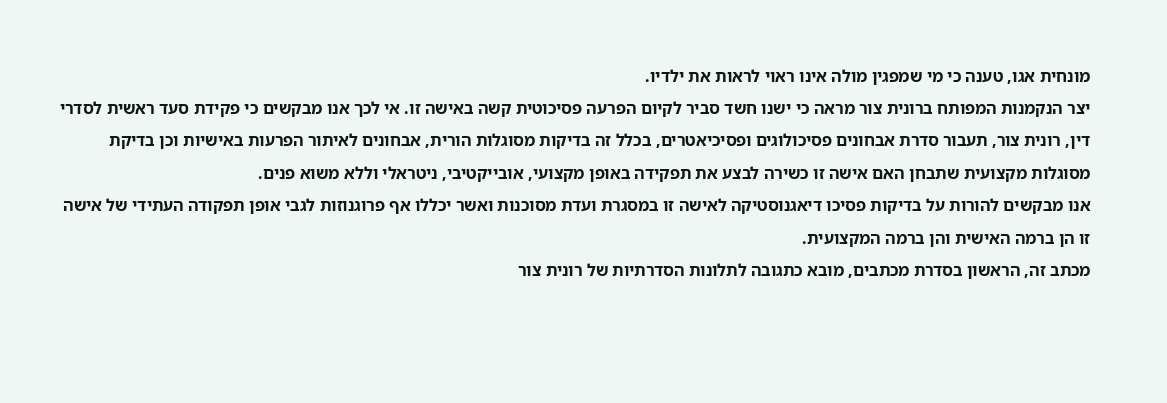מונחית אגו, טענה כי מי שמפגין מולה אינו ראוי לראות את ילדיו.
יצר הנקמנות המפותח ברונית צור מראה כי ישנו חשד סביר לקיום הפרעה פסיכוטית קשה באישה זו. אי לכך אנו מבקשים כי פקידת סעד ראשית לסדרי דין, רונית צור, תעבור סדרת אבחונים פסיכולוגים ופסיכיאטרים, בכלל זה בדיקות מסוגלות הורית, אבחונים לאיתור הפרעות באישיות וכן בדיקת מסוגלות מקצועית שתבחן האם אישה זו כשירה לבצע את תפקידה באופן מקצועי, אובייקטיבי, ניטראלי וללא משוא פנים.
אנו מבקשים להורות על בדיקות פסיכו דיאגנוסטיקה לאישה זו במסגרת ועדת מסוכנות ואשר יכללו אף פרוגנוזות לגבי אופן תפקודה העתידי של אישה זו הן ברמה האישית והן ברמה המקצועית.
מכתב זה, הראשון בסדרת מכתבים, מובא כתגובה לתלונות הסדרתיות של רונית צור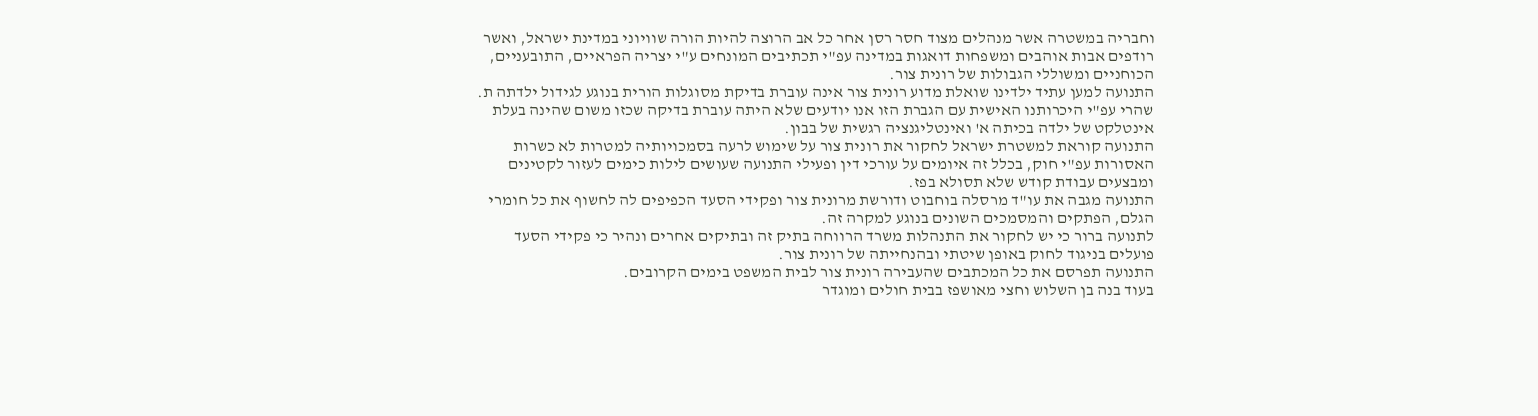וחבריה במשטרה אשר מנהלים מצוד חסר רסן אחר כל אב הרוצה להיות הורה שוויוני במדינת ישראל, ואשר רודפים אבות אוהבים ומשפחות דואגות במדינה עפ"י תכתיבים המונחים ע"י יצריה הפראיים, התובעניים, הכוחניים ומשוללי הגבולות של רונית צור.
התנועה למען עתיד ילדינו שואלת מדוע רונית צור אינה עוברת בדיקת מסוגלות הורית בנוגע לגידול ילדתה ת. שהרי עפ"י היכרותנו האישית עם הגברת הזו אנו יודעים שלא היתה עוברת בדיקה שכזו משום שהינה בעלת אינטלקט של ילדה בכיתה א' ואינטליגנציה רגשית של בבון.
התנועה קוראת למשטרת ישראל לחקור את רונית צור על שימוש לרעה בסמכויותיה למטרות לא כשרות האסורות עפ"י חוק, בכלל זה איומים על עורכי דין ופעילי התנועה שעושים לילות כימים לעזור לקטינים ומבצעים עבודת קודש שלא תסולא בפז.
התנועה מגבה את עו"ד מרסלה בוחבוט ודורשת מרונית צור ופקידי הסעד הכפיפים לה לחשוף את כל חומרי הגלם, הפתקים והמסמכים השונים בנוגע למקרה זה.
לתנועה ברור כי יש לחקור את התנהלות משרד הרווחה בתיק זה ובתיקים אחרים ונהיר כי פקידי הסעד פועלים בניגוד לחוק באופן שיטתי ובהנחייתה של רונית צור.
התנועה תפרסם את כל המכתבים שהעבירה רונית צור לבית המשפט בימים הקרובים.
בעוד בנה בן השלוש וחצי מאושפז בבית חולים ומוגדר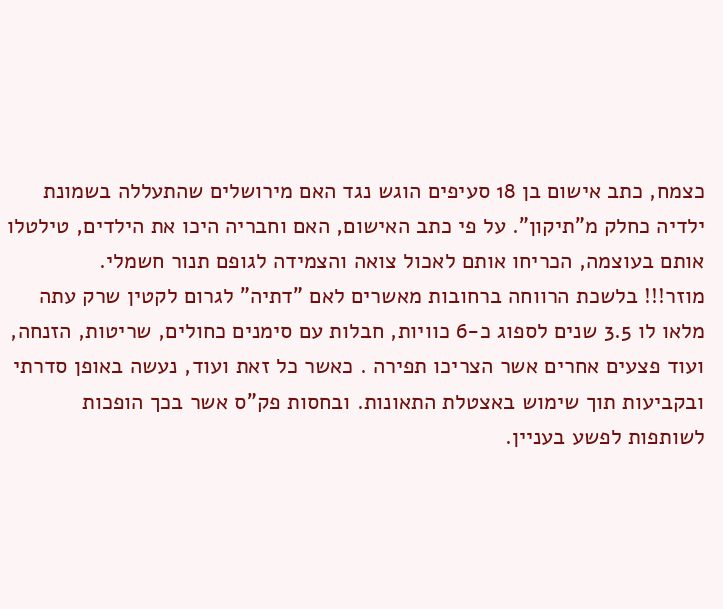כצמח, כתב אישום בן 18 סעיפים הוגש נגד האם מירושלים שהתעללה בשמונת ילדיה כחלק מ"תיקון". על פי כתב האישום, האם וחבריה היכו את הילדים, טילטלו אותם בעוצמה, הכריחו אותם לאכול צואה והצמידה לגופם תנור חשמלי.
מוזר!!! בלשכת הרווחה ברחובות מאשרים לאם "דתיה" לגרום לקטין שרק עתה מלאו לו 3.5 שנים לספוג כ-6 כוויות, חבלות עם סימנים כחולים, שריטות, הזנחה, ועוד פצעים אחרים אשר הצריכו תפירה . כאשר כל זאת ועוד, נעשה באופן סדרתי ובקביעות תוך שימוש באצטלת התאונות. ובחסות פק"ס אשר בכך הופכות לשותפות לפשע בעניין.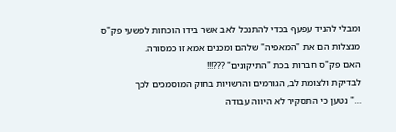ומבלי להניד עפעף בכדי להתנכל לאב אשר בידו הוכחות לפשעי פק"ס מנצלות הם את "המאפיה" שלהם ומכנים אמא זו כמסורה.
האם פק"ס חברות בכת "התיקונים" ???!!!
לבדיקת ולצומת לב, הגורמים והרשויות בחוק המוסמכים לכך
…" נטען כי התסקיר לא היווה עבודה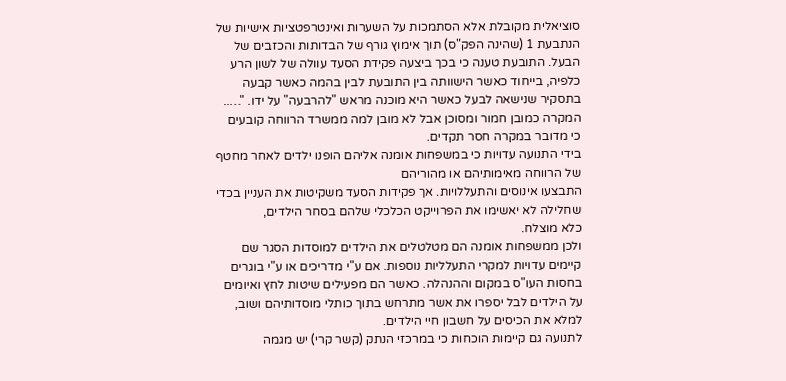סוציאלית מקובלת אלא הסתמכות על השערות ואינטרפטציות אישיות של הנתבעת 1 (שהינה הפק"ס) תוך אימוץ גורף של הבדותות והכזבים של הבעל. התובעת טענה כי בכך ביצעה פקידת הסעד עוולה של לשון הרע כלפיה, בייחוד כאשר הישוותה בין התובעת לבין בהמה כאשר קבעה בתסקיר שנישאה לבעל כאשר היא מוכנה מראש "להרבעה" על ידו. "…..
המקרה כמובן חמור ומסוכן אבל לא מובן למה ממשרד הרווחה קובעים כי מדובר במקרה חסר תקדים.
בידי התנועה עדויות כי במשפחות אומנה אליהם הופנו ילדים לאחר מחטף של הרווחה מאימותיהם או מהוריהם
התבצעו אינוסים והתעללויות. אך פקידות הסעד משקיטות את העניין בכדי שחלילה לא יאשימו את הפרוייקט הכלכלי שלהם בסחר הילדים,
כלא מוצלח.
ולכן ממשפחות אומנה הם מטלטלים את הילדים למוסדות הסגר שם קיימים עדויות למקרי התעלליות נוספות. אם ע"י מדריכים או ע"י בוגרים בחסות העו"ס במקום וההנהלה. כאשר הם מפעילים שיטות לחץ ואיומים על הילדים לבל יספרו את אשר מתרחש בתוך כותלי מוסדותיהם ושוב, למלא את הכיסים על חשבון חיי הילדים.
לתנועה גם קיימות הוכחות כי במרכזי הנתק (קשר קרי) יש מגמה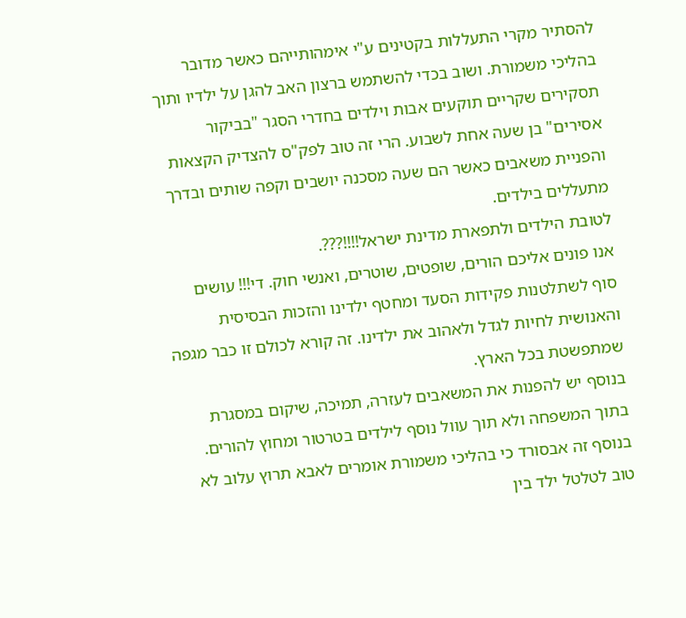להסתיר מקרי התעללות בקטינים ע"י אימהותייהם כאשר מדובר בהליכי משמורת. ושוב בכדי להשתמש ברצון האב להגן על ילדיו ותוך תסקירים שקריים תוקעים אבות וילדים בחדרי הסגר "בביקור אסירים" בן שעה אחת לשבוע. הרי זה טוב לפק"ס להצדיק הקצאות והפניית משאבים כאשר הם שעה מסכנה יושבים וקפה שותים ובדרך מתעללים בילדים.
לטובת הילדים ולתפארת מדינת ישראל!!!!???.
אנו פונים אליכם הורים, שופטים, שוטרים, ואנשי חוק. די!!! עושים סוף לשתלטנות פקידות הסעד ומחטף ילדינו והזכות הבסיסית והאנושית לחיות לגדל ולאהוב את ילדינו. זה קורא לכולם זו כבר מגפה שמתפשטת בכל הארץ.
בנוסף יש להפנות את המשאבים לעזרה, תמיכה, שיקום במסגרת בתוך המשפחה ולא תוך עוול נוסף לילדים בטרטור ומחוץ להורים.
בנוסף זה אבסורד כי בהליכי משמורת אומרים לאבא תרוץ עלוב לא טוב לטלטל ילד בין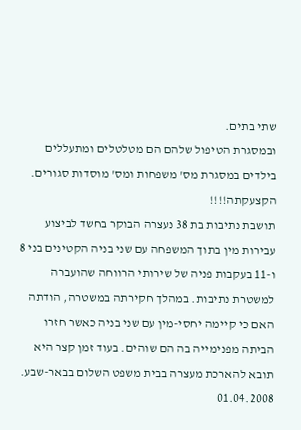שתי בתים.
ובמסגרת הטיפול שלהם הם מטלטלים ומתעללים בילדים במסגרת מס' משפחות ומס' מוסדות סגורים. הקצעקתה!!!!
תושבת נתיבות בת 38 נעצרה הבוקר בחשד לביצוע עבירות מין בתוך המשפחה עם שני בניה הקטינים בני 8 ו-11 בעקבות פניה של שירותי הרווחה שהועברה למשטרת נתיבות. במהלך חקירתה במשטרה, הודתה האם כי קיימה יחסי-מין עם שני בניה כאשר חזרו הביתה מפנימייה בה הם שוהים. בעוד זמן קצר היא תובא להארכת מעצרה בבית משפט השלום בבאר-שבע. 01.04.2008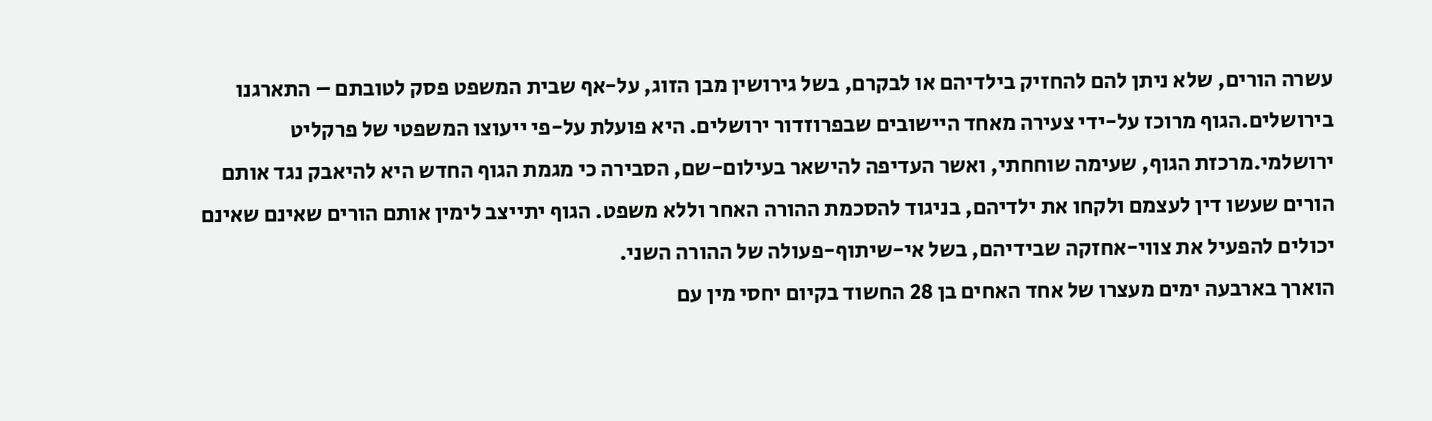עשרה הורים, שלא ניתן להם להחזיק בילדיהם או לבקרם, בשל גירושין מבן הזוג, על-אף שבית המשפט פסק לטובתם – התארגנו בירושלים.הגוף מרוכז על-ידי צעירה מאחד היישובים שבפרוזדור ירושלים. היא פועלת על-פי ייעוצו המשפטי של פרקליט ירושלמי.מרכזת הגוף, שעימה שוחחתי, ואשר העדיפה להישאר בעילום-שם, הסבירה כי מגמת הגוף החדש היא להיאבק נגד אותם הורים שעשו דין לעצמם ולקחו את ילדיהם, בניגוד להסכמת ההורה האחר וללא משפט. הגוף יתייצב לימין אותם הורים שאינם שאינם יכולים להפעיל את צווי-אחזקה שבידיהם, בשל אי-שיתוף-פעולה של ההורה השני.
הוארך בארבעה ימים מעצרו של אחד האחים בן 28 החשוד בקיום יחסי מין עם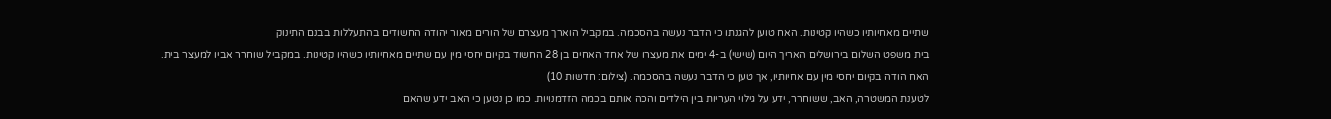שתיים מאחיותיו כשהיו קטינות. האח טוען להגנתו כי הדבר נעשה בהסכמה. במקביל הוארך מעצרם של הורים מאור יהודה החשודים בהתעללות בבנם התינוק
בית משפט השלום בירושלים האריך היום (שישי) ב-4 ימים את מעצרו של אחד האחים בן 28 החשוד בקיום יחסי מין עם שתיים מאחיותיו כשהיו קטינות. במקביל שוחרר אביו למעצר בית.
האח הודה בקיום יחסי מין עם אחיותיו, אך טען כי הדבר נעשה בהסכמה. (צילום: חדשות 10)
לטענת המשטרה, האב, ששוחרר, ידע על גילוי העריות בין הילדים והכה אותם בכמה הזדמנויות. כמו כן נטען כי האב ידע שהאם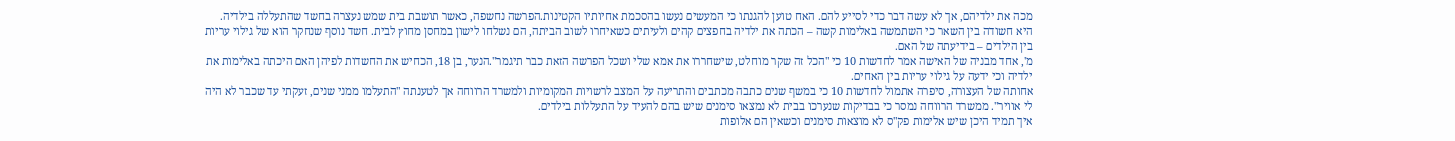מכה את ילדיהם, אך לא עשה דבר כדי לסייע להם. האח טוען להגנתו כי המעשים נעשו בהסכמת אחיותיו הקטינות.הפרשה נחשפה, כאשר תושבת בית שמש נעצרה בחשד שהתעללה בילדיה. היא חשודה בין השאר כי השתמשה באלימות קשה – הכתה את ילדיה בחפצים קהים ולעיתים כשאיחרו לשוב הביתה, הם נשלחו לישון במחסן מחוץ לבית. חשד נוסף שנחקר הוא של גילוי עריות בין הילדים – בידיעתה של האם.
מ', אחד מבניה של האישה אמר לחדשות 10 כי "הכל זה שקר מוחלט, שישחררו את אמא שלי ושכל הפרשה הזאת כבר תיגמר".הנער, בן 18, הכחיש את החשדות לפיהן האם היכתה באלימות את ילדיה וכי ידעה על גילוי עריות בין האחים.
אחותה של העצורה, סיפרה אתמול לחדשות 10 כי במשף שנים כתבה מכתבים והתריעה על המצב לרשויות המקומיות ולמשרד הרווחה אך לטענתה "התעלמו ממני שנים, זעקתי עד שכבר לא היה לי אוויר". ממשרד הרווחה נמסר כי בבדיקות שנערכו בבית לא נמצאו סימנים שיש בהם להעיד על התעללות בילדים.
איך תמיד היכן שיש אלימות פק"ס לא מוצאות סימנים וכשאין הם אלופות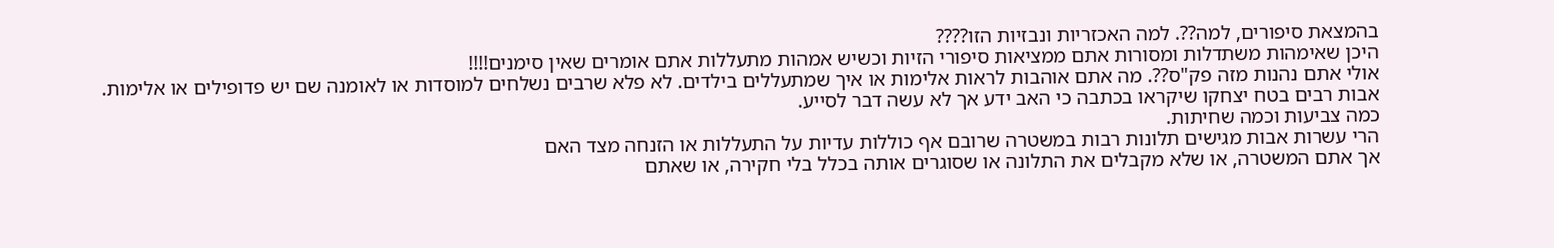בהמצאת סיפורים, למה??. למה האכזריות ונבזיות הזו????
היכן שאימהות משתדלות ומסורות אתם ממציאות סיפורי הזיות וכשיש אמהות מתעללות אתם אומרים שאין סימנים!!!!
אולי אתם נהנות מזה פק"ס??. מה אתם אוהבות לראות אלימות או איך שמתעללים בילדים. לא פלא שרבים נשלחים למוסדות או לאומנה שם יש פדופילים או אלימות.
אבות רבים בטח יצחקו שיקראו בכתבה כי האב ידע אך לא עשה דבר לסייע.
כמה צביעות וכמה שחיתות.
הרי עשרות אבות מגישים תלונות רבות במשטרה שרובם אף כוללות עדיות על התעללות או הזנחה מצד האם
אך אתם המשטרה, או שלא מקבלים את התלונה או שסוגרים אותה בכלל בלי חקירה, או שאתם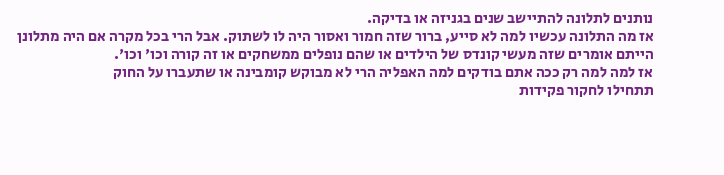נותנים לתלונה להתיישב שנים בגניזה או בדיקה.
אז מה התלונה עכשיו למה לא סייע, ברור שזה חמור ואסור היה לו לשתוק. אבל הרי בכל מקרה אם היה מתלונן הייתם אומרים שזה מעשי קונדס של הילדים או שהם נופלים ממשחקים או זה קורה וכו' וכו'.
אז למה למה רק ככה אתם בודקים למה האפליה הרי לא מבוקש קומבינה או שתעברו על החוק
תתחילו לחקור פקידות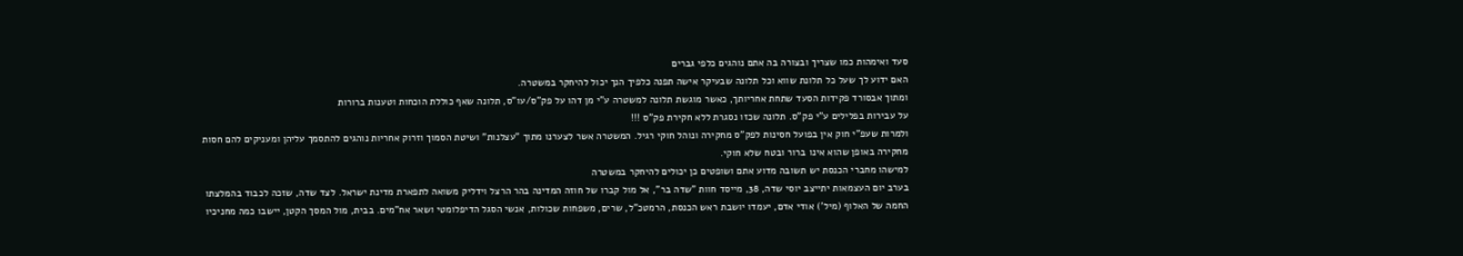סעד ואימהות כמו שצריך ובצורה בה אתם נוהגים כלפי גברים
האם ידוע לך שעל כל תלונת שווא וכל תלונה שבעיקר אישה תפנה כלפיך הנך יכול להיחקר במשטרה.
ומתוך אבסורד פקידות הסעד שתחת אחריותך, כאשר מוגשת תלונה למשטרה ע"י מן דהו על פק"ס/עו"ס, תלונה שאף כוללת הוכחות וטענות ברורות
על עבירות בפלילים ע"י פק"ס. תלונה שכזו נסגרת ללא חקירת פק"ס !!!
ולמרות שעפ"י חוק אין בפועל חסינות לפק"ס מחקירה ונוהל חוקי רגיל. המשטרה אשר לצערנו מתוך "עצלנות" ושיטת הסמוך וזרוק אחריות נוהגים להתסמך עליהן ומעניקים להם חסות מחקירה באופן שהוא אינו ברור ובטח שלא חוקי.
למישהו מחברי הכנסת יש תשובה מדוע אתם ושופטים כן יכולים להיחקר במשטרה
בערב יום העצמאות יתייצב יוסי שדה, 38, מייסד חוות "שדה בר", אל מול קברו של חוזה המדינה בהר הרצל וידליק משואה לתפארת מדינת ישראל. לצד שדה, שזכה לכבוד בהמלצתו החמה של האלוף (מיל') אודי אדם, יעמדו יושבת ראש הכנסת, הרמטכ"ל, שרים, משפחות שכולות, אנשי הסגל הדיפלומטי ושאר אח"מים. בבית, מול המסך הקטן, יישבו כמה מחניכיו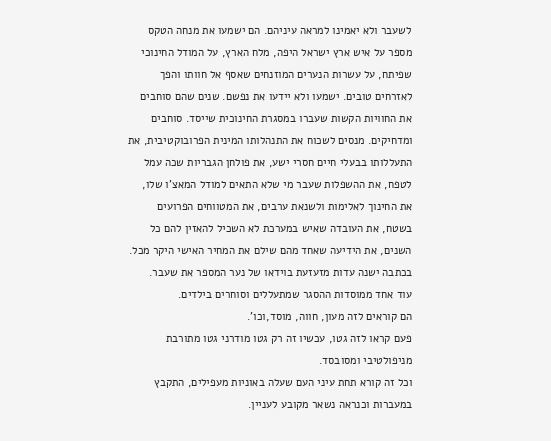לשעבר ולא יאמינו למראה עיניהם. הם ישמעו את מנחה הטקס מספר על איש ארץ ישראל היפה, מלח הארץ, על המודל החינוכי שפיתח, על עשרות הנערים המוזנחים שאסף אל חוותו והפך לאזרחים טובים. ישמעו ולא יידעו את נפשם. שנים שהם סוחבים את החוויות הקשות שעברו במסגרת החינוכית שייסד. סוחבים ומדחיקים. מנסים לשכוח את התנהלותו המינית הפרובוקטיבית, את התעללותו בבעלי חיים חסרי ישע, את פולחן הגבריות שכה עמל לטפח, את ההשפלות שעבר מי שלא התאים למודל המאצ'ו שלו, את החינוך לאלימות ולשנאת ערבים, את המטווחים הפרועים בשטח, את העובדה שאיש במערכת לא השכיל להאזין להם כל השנים, את הידיעה שאחד מהם שילם את המחיר האישי היקר מכל.
בכתבה ישנה עדות מזעזעת בוידאו של נער המספר את שעבר.
עוד אחד ממוסדות ההסגר שמתעללים וסוחרים בילדים.
הם קוראים לזה מעון, חווה, מוסד,וכו'.
פעם קראו לזה גטו, עכשיו זה רק גטו מודרני גטו מתורבת מניפולטיבי ומסובסד.
וכל זה קורא תחת עיני העם שעלה באוניות מעפילים, התקבץ במעברות וכנראה נשאר מקובע לעניין.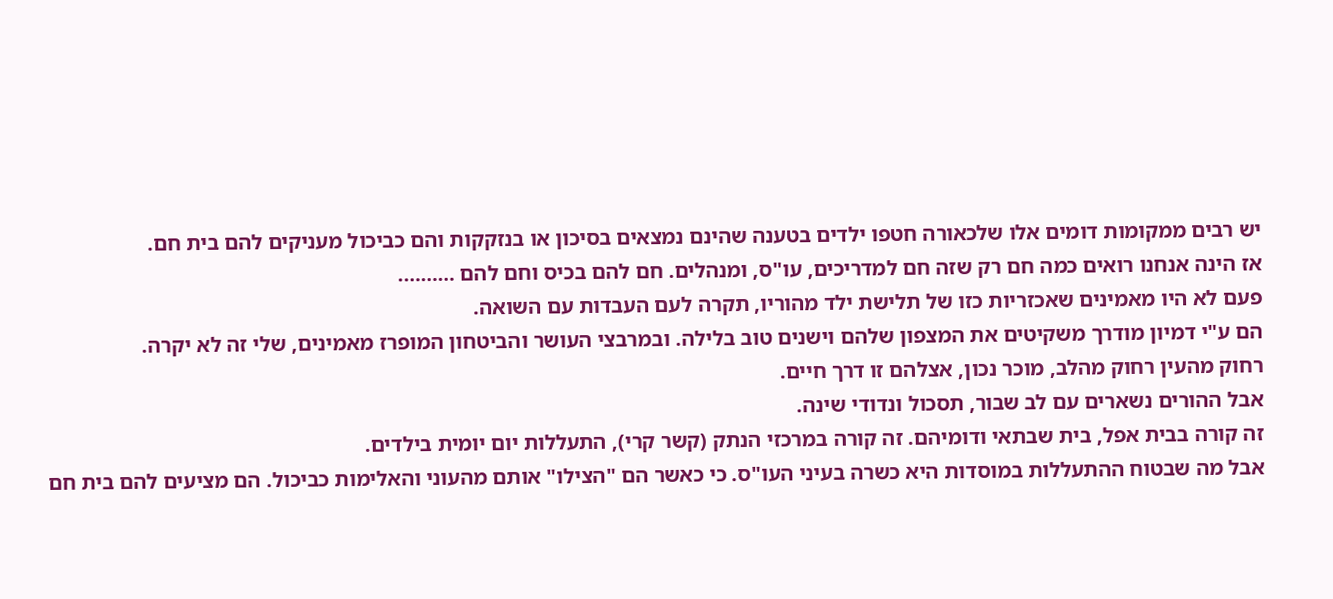יש רבים ממקומות דומים אלו שלכאורה חטפו ילדים בטענה שהינם נמצאים בסיכון או בנזקקות והם כביכול מעניקים להם בית חם.
אז הינה אנחנו רואים כמה חם רק שזה חם למדריכים, עו"ס, ומנהלים. חם להם בכיס וחם להם ……….
פעם לא היו מאמינים שאכזריות כזו של תלישת ילד מהוריו, תקרה לעם העבדות עם השואה.
הם ע"י דמיון מודרך משקיטים את המצפון שלהם וישנים טוב בלילה. ובמרבצי העושר והביטחון המופרז מאמינים, שלי זה לא יקרה.
רחוק מהעין רחוק מהלב, מוכר נכון, אצלהם זו דרך חיים.
אבל ההורים נשארים עם לב שבור, תסכול ונדודי שינה.
זה קורה בבית אפל, בית שבתאי ודומיהם. זה קורה במרכזי הנתק (קשר קרי), התעללות יום יומית בילדים.
אבל מה שבטוח ההתעללות במוסדות היא כשרה בעיני העו"ס. כי כאשר הם "הצילו" אותם מהעוני והאלימות כביכול. הם מציעים להם בית חם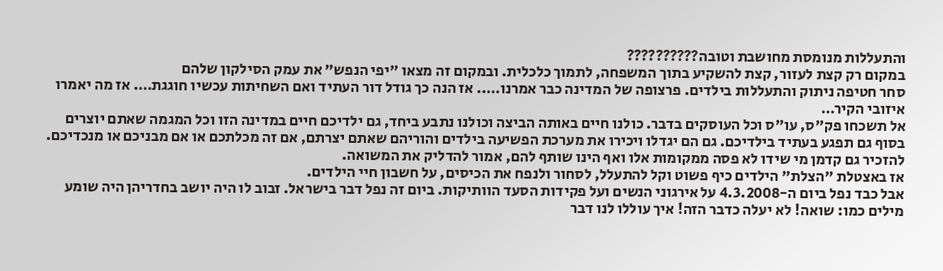והתעללות מנומסת מחושבת וטובה??????????
במקום רק קצת לעזור, קצת להשקיע בתוך המשפחה, לתמוך כלכלית. ובמקום זה מצאו "יפי הנפש" את עמק הסילקון שלהם
סחר חטיפה ניתוק והתעללות בילדים. פרצופה של המדינה כבר אמרנו….. אז הנה כך גודל דור העתיד ואם השחיתות עכשיו חוגגת…. אז מה יאמרו איזובי הקיר…
אל תשכחו פק"ס, עו"ס וכל העוסקים בדבר. כולנו חיים באותה הביצה וכולנו נתבע ביחד, גם ילדיכם חיים במדינה הזו וכל המגמה שאתם יוצרים בסוף גם תפגע בעתיד בילדיכם. גם הם יגדלו ויכירו את מערכת הפשיעה בילדים והוריהם שאתם יצרתם, אם זה מכלתכם או אם מבניכם או מנכדיכם.
להזכיר גם קדמן מי שידו לא פסה ממקומות אלו ואף הינו שותף להם, אמור להדליק את המשואה.
אז באצטלת "הצלת" הילדים כיף פשוט וקל להתעלל, לסחור ולנפח את הכיסים, על חשבון חיי הילדים.
אבל כבד נפל ביום ה-4.3.2008 על אירגוני הנשים ועל פקידות הסעד הוותיקות. ביום זה נפל דבר בישראל. זבוב לו היה יושב בחדריהן היה שומע מילים כמו: שואה! לא יעלה כדבר הזה! איך עוללו לנו דבר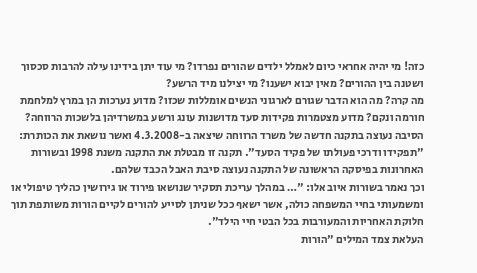כזה! מי יהיה אחראי כיום לאמלל ילדים שהורים נפרדו? מי עוד יתן בידינו עילה להרבות סכסוך ושטנה בין ההורים? מאין יבוא ישענו? מי יצילנו מיד הרשע?
מה קרה? מה הוא הדבר שגורם לארגוני הנשים אומללות שכזו? מדוע נערכות הן במרץ למלחמת חורמה ונקם? מדוע מצטמרות פקידות סעד מדושנות עונג ורשע במשרדיהן בלשכות הרווחה?
הסיבה נעוצה בתקנה חדשה של משרד הרווחה שיצאה ב-4.3.2008 ואשר נושאת את הכותרת: "תפקידו ודרכי פעולתו של פקיד הסעד". תקנה זו מבטלת את התקנה משנת 1998 ובשורות האחרונות בפיסקה הראשונה של התקנה נעוצה סיבת האבל הכבד שלהם.
וכך נאמר בשורות איוב אלו: "… במהלך עריכת תסקיר שנושאו פירוד או גירושין כהליך טיפולי או ומשמעותי בחיי המשפחה כולה, אשר ישאף ככל שניתן לסייע להורים לקיים הורות משותפת תוך חלוקת האחריות והמעורבות בכל הבטי חיי הילד".
העלאת צמד המילים "הורות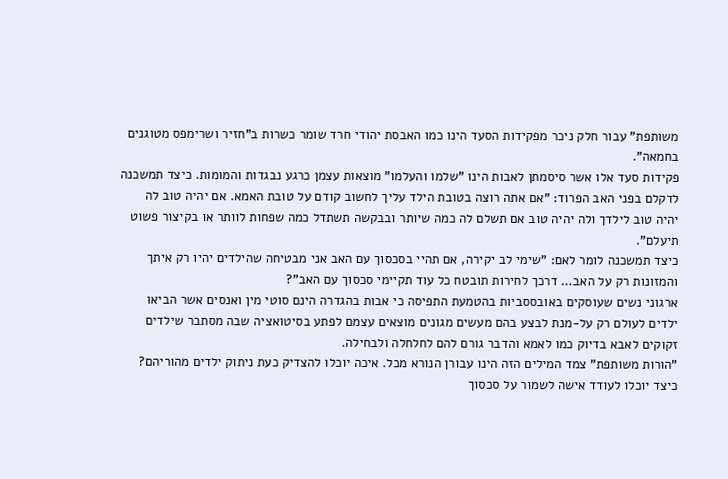משותפת" עבור חלק ניכר מפקידות הסעד הינו כמו האבסת יהודי חרד שומר כשרות ב"חזיר ושרימפס מטוגנים בחמאה".
פקידות סעד אלו אשר סיסמתן לאבות הינו "שלמו והעלמו" מוצאות עצמן כרגע נבגדות והמומות. כיצד תמשכנה לדקלם בפני האב הפרוד: "אם אתה רוצה בטובת הילד עליך לחשוב קודם על טובת האמא. אם יהיה טוב לה יהיה טוב לילדך ולה יהיה טוב אם תשלם לה כמה שיותר ובבקשה תשתדל כמה שפחות לוותר או בקיצור פשוט תיעלם".
כיצד תמשכנה לומר לאם: "שימי לב יקירה, אם תהיי בסכסוך עם האב אני מבטיחה שהילדים יהיו רק איתך והמזונות רק על האב… דרכך לחירות תובטח כל עוד תקיימי סכסוך עם האב"?
ארגוני נשים שעוסקים באובססביות בהטמעת התפיסה כי אבות בהגדרה הינם סוטי מין ואנסים אשר הביאו ילדים לעולם רק על-מנת לבצע בהם מעשים מגונים מוצאים עצמם לפתע בסיטואציה שבה מסתבר שילדים זקוקים לאבא בדיוק כמו לאמא והדבר גורם להם לחלחלה ולבחילה.
"הורות משותפת" צמד המילים הזה הינו עבורן הנורא מכל. איכה יוכלו להצדיק כעת ניתוק ילדים מהוריהם? כיצד יוכלו לעודד אישה לשמור על סכסוך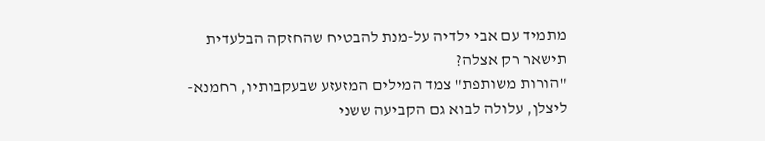מתמיד עם אבי ילדיה על-מנת להבטיח שהחזקה הבלעדית תישאר רק אצלה?
"הורות משותפת" צמד המילים המזעזע שבעקבותיו, רחמנא-ליצלן, עלולה לבוא גם הקביעה ששני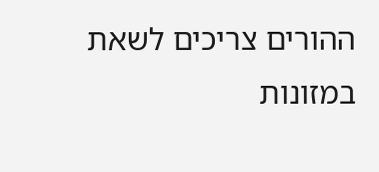ההורים צריכים לשאת במזונות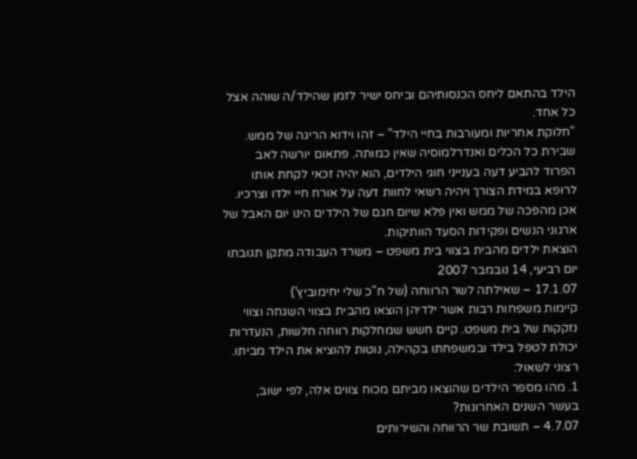הילד בהתאם ליחס הכנסותיהם וביחס ישיר לזמן שהילד/ה שוהה אצל כל אחד.
"חלוקת אחריות ומעורבות בחיי הילד" – זהו וידוא הריגה של ממש. שבירת כל הכלים ואנדרלמוסיה שאין כמותה. פתאום יורשה לאב הפרוד להביע דעה בענייני חוגי הילדים, הוא יהיה זכאי לקחת אותו לרופא במידת הצורך ויהיה רשאי לחוות דעה על אורח חיי ילדו וצרכיו. אכן מהפכה של ממש ואין פלא שיום חגם של הילדים הינו יום האבל של ארגוני הנשים ופקידות הסעד הוותיקות.
הוצאת ילדים מהבית בצווי בית משפט – משרד העבודה מתקן תגובתו
יום רביעי, 14 נובמבר 2007
17.1.07 – שאילתה לשר הרווחה (של ח"כ שלי יחימוביץ')
קיימות משפחות רבות אשר ילדיהן הוצאו מהבית בצווי השגחה וצווי נזקקות של בית משפט. קיים חשש שמחלקות רווחה חלשות, הנעדרות יכולת לטפל בילד ובמשפחתו בקהילה, נוטות להוציא את הילד מביתו.
רצוני לשאול:
1. מהו מספר הילדים שהוצאו מביתם מכוח צווים אלה, לפי ישוב, בעשר השנים האחרונות?
4.7.07 – תשובת שר הרווחה והשירותים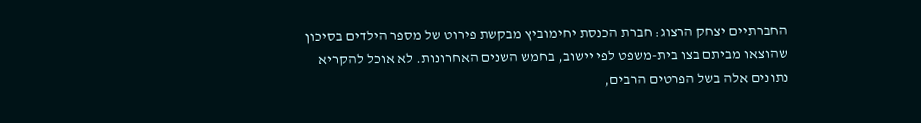החברתיים יצחק הרצוג: חברת הכנסת יחימוביץ מבקשת פירוט של מספר הילדים בסיכון שהוצאו מביתם בצו בית-משפט לפי יישוב, בחמש השנים האחרונות. לא אוכל להקריא נתונים אלה בשל הפרטים הרבים,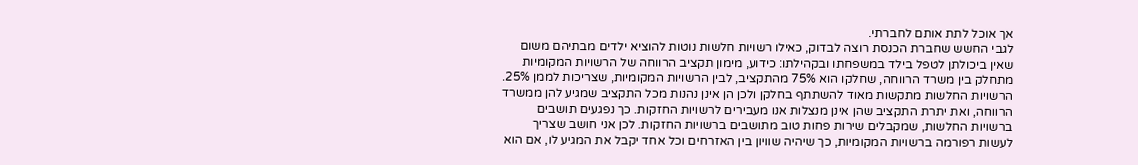אך אוכל לתת אותם לחברתי.
לגבי החשש שחברת הכנסת רוצה לבדוק, כאילו רשויות חלשות נוטות להוציא ילדים מבתיהם משום שאין ביכולתן לטפל בילד במשפחתו ובקהילתו: כידוע, מימון תקציב הרווחה של הרשויות המקומיות מתחלק בין משרד הרווחה, שחלקו הוא 75% מהתקציב, לבין הרשויות המקומיות, שצריכות לממן 25%. הרשויות החלשות מתקשות מאוד להשתתף בחלקן ולכן הן אינן נהנות מכל התקציב שמגיע להן ממשרד הרווחה, ואת יתרת התקציב שהן אינן מנצלות אנו מעבירים לרשויות החזקות. כך נפגעים תושבים ברשויות החלשות, שמקבלים שירות פחות טוב מתושבים ברשויות החזקות. לכן אני חושב שצריך לעשות רפורמה ברשויות המקומיות, כך שיהיה שוויון בין האזרחים וכל אחד יקבל את המגיע לו, אם הוא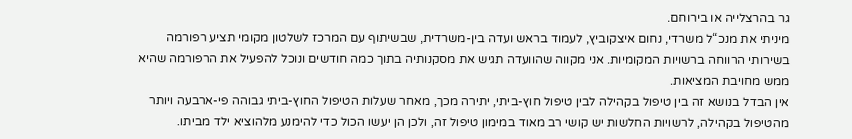גר בהרצלייה או בירוחם.
מיניתי את מנכ“ל משרדי, נחום איצקוביץ, לעמוד בראש ועדה בין-משרדית, שבשיתוף עם המרכז לשלטון מקומי תציע רפורמה בשירותי הרווחה ברשויות המקומיות. אני מקווה שהוועדה תגיש את מסקנותיה בתוך כמה חודשים ונוכל להפעיל את הרפורמה שהיא ממש מחויבת המציאות.
אין הבדל בנושא זה בין טיפול בקהילה לבין טיפול חוץ-ביתי, יתירה מכך, מאחר שעלות הטיפול החוץ-ביתי גבוהה פי-ארבעה ויותר מהטיפול בקהילה, לרשויות החלשות יש קושי רב מאוד במימון טיפול זה, ולכן הן יעשו הכול כדי להימנע מלהוציא ילד מביתו.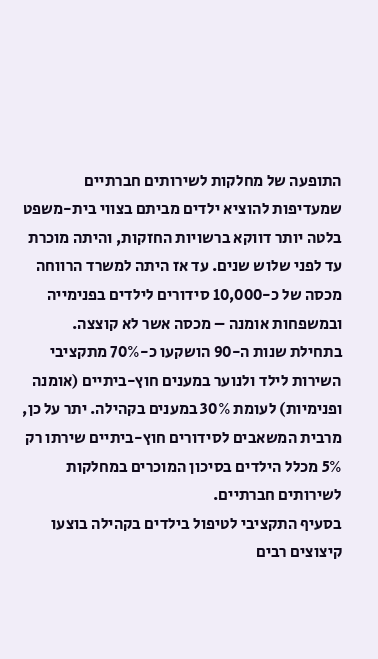התופעה של מחלקות לשירותים חברתיים שמעדיפות להוציא ילדים מביתם בצווי בית-משפט בלטה יותר דווקא ברשויות החזקות, והיתה מוכרת עד לפני שלוש שנים. עד אז היתה למשרד הרווחה מכסה של כ-10,000 סידורים לילדים בפנימייה ובמשפחות אומנה – מכסה אשר לא קוצצה. בתחילת שנות ה-90 הושקעו כ-70% מתקציבי השירות לילד ולנוער במענים חוץ-ביתיים (אומנה ופנימיות) לעומת 30% במענים בקהילה. יתר על כן, מרבית המשאבים לסידורים חוץ-ביתיים שירתו רק 5% מכלל הילדים בסיכון המוכרים במחלקות לשירותים חברתיים.
בסעיף התקציבי לטיפול בילדים בקהילה בוצעו קיצוצים רבים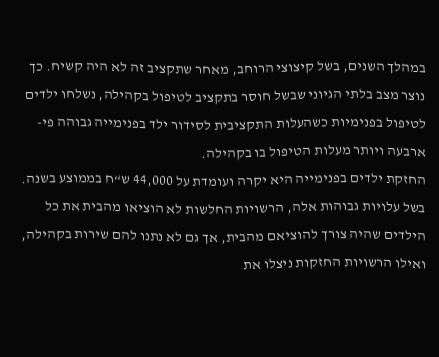במהלך השנים, בשל קיצוצי הרוחב, מאחר שתקציב זה לא היה קשיח. כך נוצר מצב בלתי הגיוני שבשל חוסר בתקציב לטיפול בקהילה, נשלחו ילדים לטיפול בפנימיות כשהעלות התקציבית לסידור ילד בפנימייה גבוהה פי-ארבעה ויותר מעלות הטיפול בו בקהילה.
החזקת ילדים בפנימייה היא יקרה ועומדת על 44,000 ש“ח בממוצע בשנה. בשל עלויות גבוהות אלה, הרשויות החלשות לא הוציאו מהבית את כל הילדים שהיה צורך להוציאם מהבית, אך גם לא נתנו להם שירות בקהילה, ואילו הרשויות החזקות ניצלו את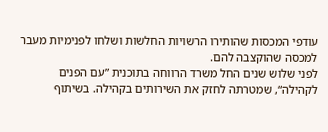עודפי המכסות שהותירו הרשויות החלשות ושלחו לפנימיות מעבר למכסה שהוקצבה להם.
לפני שלוש שנים החל משרד הרווחה בתוכנית ”עם הפנים לקהילה“, שמטרתה לחזק את השירותים בקהילה. בשיתוף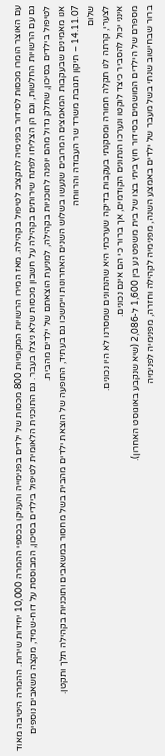עם האוצר הומרו מכסות לסידור בפנימיה לתקציב לטיפול בקהילה. מאז המירו הרשויות המקומיות 800 מכסות של ילדים בפנימייה והעניקו בכספי ההמרה 10,000 יחידות שירות. ההמרה היטיבה מאוד גם עם הרשויות החלשות, וגם הן הצליחו לפתח שירותים בקהילה על חשבון מכסות שלא ניצלו בעבר. גם התוכנית הלאומית לטיפול בילדים בסיכון, המבוססת על דוח-שמיד, מקצה משאבים נוספים לטיפול בילדים בסיכון, שחלק גדול מהם יופנה לתוכניות בקהילה, למניעת הוצאתם של ילדים מהבית.
אנו מאמינים שבעקבות המאמצים המרובים שנעשו בשלוש השנים האחרונות ויימשכו גם בעתיד, התופעה של הוצאת ילדים מהבית בשל מחסור במשאבים ותוכניות בקהילה תלך ותקטן.
14.11.07 – תיקון תגובת משרד שר העבודה והרווחה
שלום
לצערי, קרתה לנו תקלה חמורה ומסקנתי בעקבות בדיקה שערכתי היא שהנתונים שמסרנו לא היו נכונים.
אינני יכול להסביר כיצד לוקטו ונערכו הנתונים הקודמים, אך ברור כי הם אינם נכונים.
מספרם של הילדים המושמים בסידור חוץ ביתי בצו של בית משפט נע בין 1,600 ל-2,086 (שיא שנקבע באוגוסט האחרון).
ברור שבחישוב שנתי בשל מעבר של ילדים באמצע השנה, מפנימיה לקהילה וחזרה, מפנימיה לפנימיה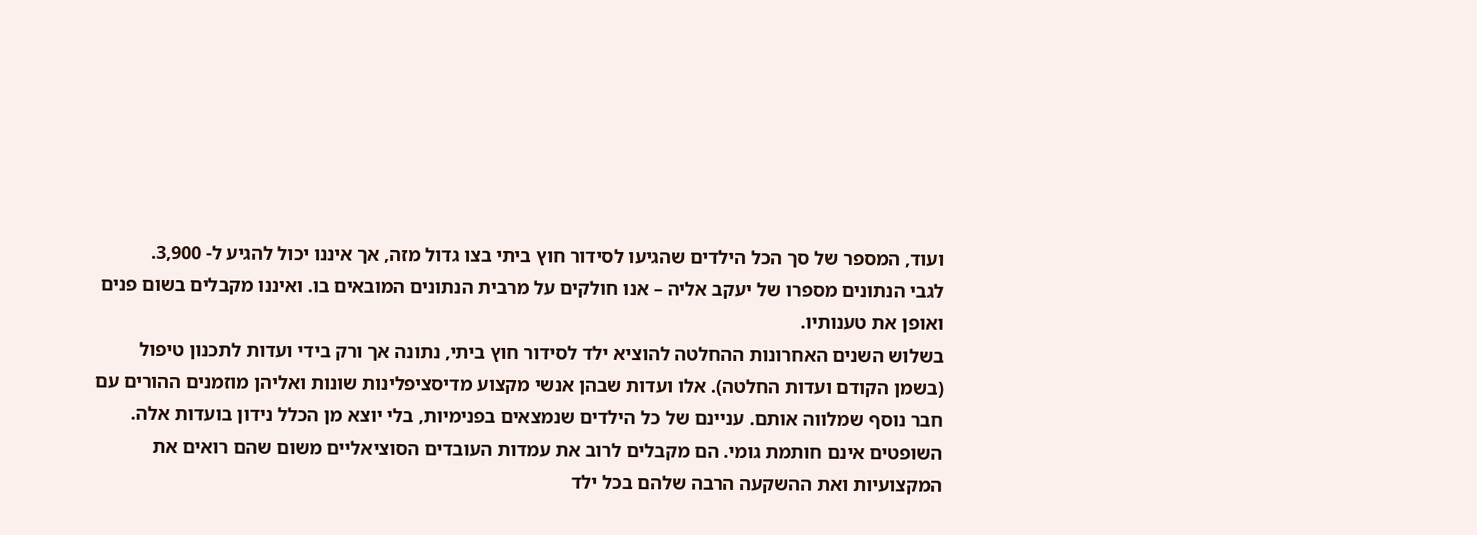ועוד, המספר של סך הכל הילדים שהגיעו לסידור חוץ ביתי בצו גדול מזה, אך איננו יכול להגיע ל- 3,900.
לגבי הנתונים מספרו של יעקב אליה – אנו חולקים על מרבית הנתונים המובאים בו. ואיננו מקבלים בשום פנים ואופן את טענותיו.
בשלוש השנים האחרונות ההחלטה להוציא ילד לסידור חוץ ביתי, נתונה אך ורק בידי ועדות לתכנון טיפול (בשמן הקודם ועדות החלטה). אלו ועדות שבהן אנשי מקצוע מדיסציפלינות שונות ואליהן מוזמנים ההורים עם חבר נוסף שמלווה אותם. עניינם של כל הילדים שנמצאים בפנימיות, בלי יוצא מן הכלל נידון בועדות אלה.
השופטים אינם חותמת גומי. הם מקבלים לרוב את עמדות העובדים הסוציאליים משום שהם רואים את המקצועיות ואת ההשקעה הרבה שלהם בכל ילד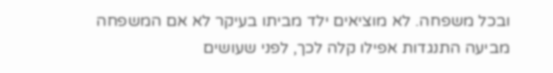ובכל משפחה. לא מוציאים ילד מביתו בעיקר לא אם המשפחה מביעה התנגדות אפילו קלה לכך, לפני שעושים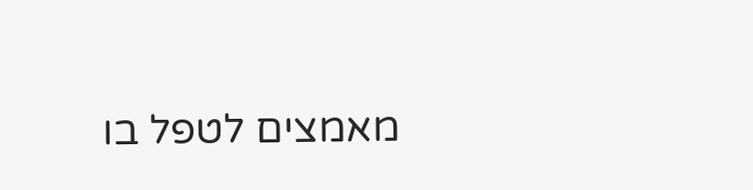מאמצים לטפל בו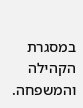במסגרת הקהילה והמשפחה.